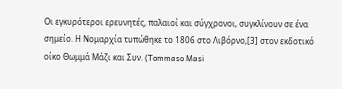Οι εγκυρότεροι ερευνητές, παλαιοί και σύγχρονοι, συγκλίνουν σε ένα σημείο. Η Νομαρχία τυπώθηκε το 1806 στο Λιβόρνο,[3] στον εκδοτικό οίκο Θωμμά Μάζι και Συν. (Tommaso Masi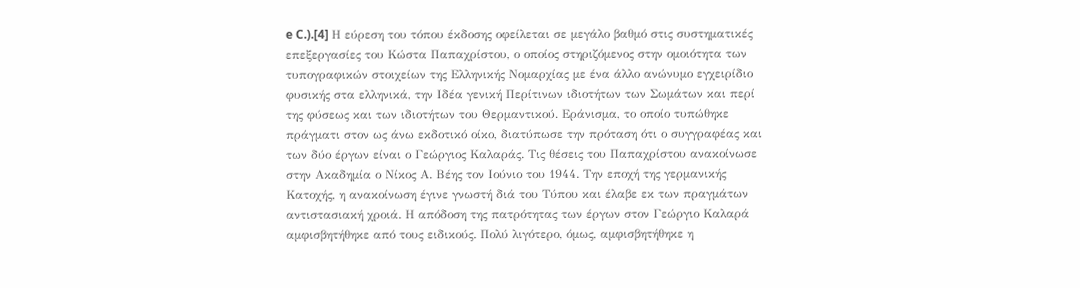e C.).[4] Η εύρεση του τόπου έκδοσης οφείλεται σε μεγάλο βαθμό στις συστηματικές επεξεργασίες του Κώστα Παπαχρίστου, ο οποίος στηριζόμενος στην ομοιότητα των τυπογραφικών στοιχείων της Ελληνικής Νομαρχίας με ένα άλλο ανώνυμο εγχειρίδιο φυσικής στα ελληνικά, την Ιδέα γενική Περίτινων ιδιοτήτων των Σωμάτων και περί της φύσεως και των ιδιοτήτων του Θερμαντικού. Εράνισμα, το οποίο τυπώθηκε πράγματι στον ως άνω εκδοτικό οίκο, διατύπωσε την πρόταση ότι ο συγγραφέας και των δύο έργων είναι ο Γεώργιος Καλαράς. Τις θέσεις του Παπαχρίστου ανακοίνωσε στην Ακαδημία ο Νίκος Α. Βέης τον Ιούνιο του 1944. Την εποχή της γερμανικής Κατοχής, η ανακοίνωση έγινε γνωστή διά του Τύπου και έλαβε εκ των πραγμάτων αντιστασιακή χροιά. Η απόδοση της πατρότητας των έργων στον Γεώργιο Καλαρά αμφισβητήθηκε από τους ειδικούς. Πολύ λιγότερο, όμως, αμφισβητήθηκε η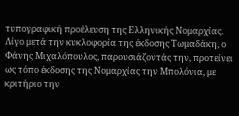τυπογραφική προέλευση της Ελληνικής Νομαρχίας. Λίγο μετά την κυκλοφορία της έκδοσης Τωμαδάκη, ο Φάνης Μιχαλόπουλος, παρουσιάζοντάς την, προτείνει ως τόπο έκδοσης της Νομαρχίας την Μπολόνια, με κριτήριο την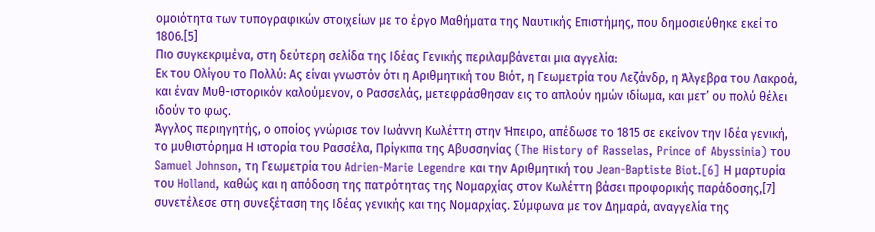ομοιότητα των τυπογραφικών στοιχείων με το έργο Μαθήματα της Ναυτικής Επιστήμης, που δημοσιεύθηκε εκεί το 1806.[5]
Πιο συγκεκριμένα, στη δεύτερη σελίδα της Ιδέας Γενικής περιλαμβάνεται μια αγγελία:
Εκ του Ολίγου το Πολλύ: Ας είναι γνωστόν ότι η Αριθμητική του Βιότ, η Γεωμετρία του Λεζάνδρ, η Άλγεβρα του Λακροά, και έναν Μυθ-ιστορικόν καλούμενον, ο Ρασσελάς, μετεφράσθησαν εις το απλούν ημών ιδίωμα, και μετ’ ου πολύ θέλει ιδούν το φως.
Άγγλος περιηγητής, ο οποίος γνώρισε τον Ιωάννη Κωλέττη στην Ήπειρο, απέδωσε το 1815 σε εκείνον την Ιδέα γενική, το μυθιστόρημα Η ιστορία του Ρασσέλα, Πρίγκιπα της Αβυσσηνίας (The History of Rasselas, Prince of Abyssinia) του Samuel Johnson, τη Γεωμετρία του Adrien-Marie Legendre και την Αριθμητική του Jean-Baptiste Biot.[6] Η μαρτυρία του Holland, καθώς και η απόδοση της πατρότητας της Νομαρχίας στον Κωλέττη βάσει προφορικής παράδοσης,[7] συνετέλεσε στη συνεξέταση της Ιδέας γενικής και της Νομαρχίας. Σύμφωνα με τον Δημαρά, αναγγελία της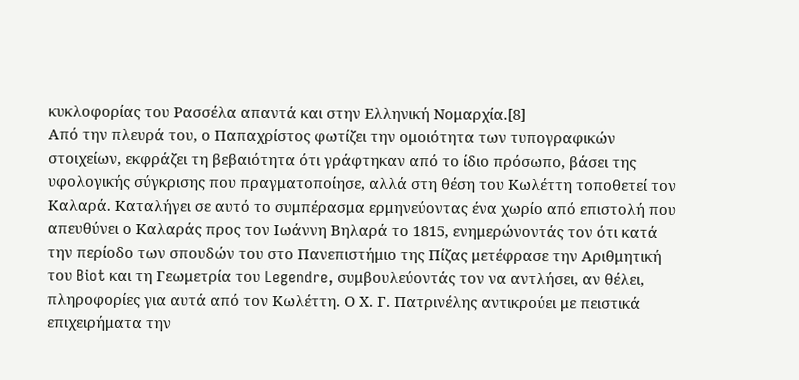κυκλοφορίας του Ρασσέλα απαντά και στην Ελληνική Νομαρχία.[8]
Από την πλευρά του, ο Παπαχρίστος φωτίζει την ομοιότητα των τυπογραφικών στοιχείων, εκφράζει τη βεβαιότητα ότι γράφτηκαν από το ίδιο πρόσωπο, βάσει της υφολογικής σύγκρισης που πραγματοποίησε, αλλά στη θέση του Κωλέττη τοποθετεί τον Καλαρά. Καταλήγει σε αυτό το συμπέρασμα ερμηνεύοντας ένα χωρίο από επιστολή που απευθύνει ο Καλαράς προς τον Ιωάννη Βηλαρά το 1815, ενημερώνοντάς τον ότι κατά την περίοδο των σπουδών του στο Πανεπιστήμιο της Πίζας μετέφρασε την Αριθμητική του Biot και τη Γεωμετρία του Legendre, συμβουλεύοντάς τον να αντλήσει, αν θέλει, πληροφορίες για αυτά από τον Κωλέττη. Ο Χ. Γ. Πατρινέλης αντικρούει με πειστικά επιχειρήματα την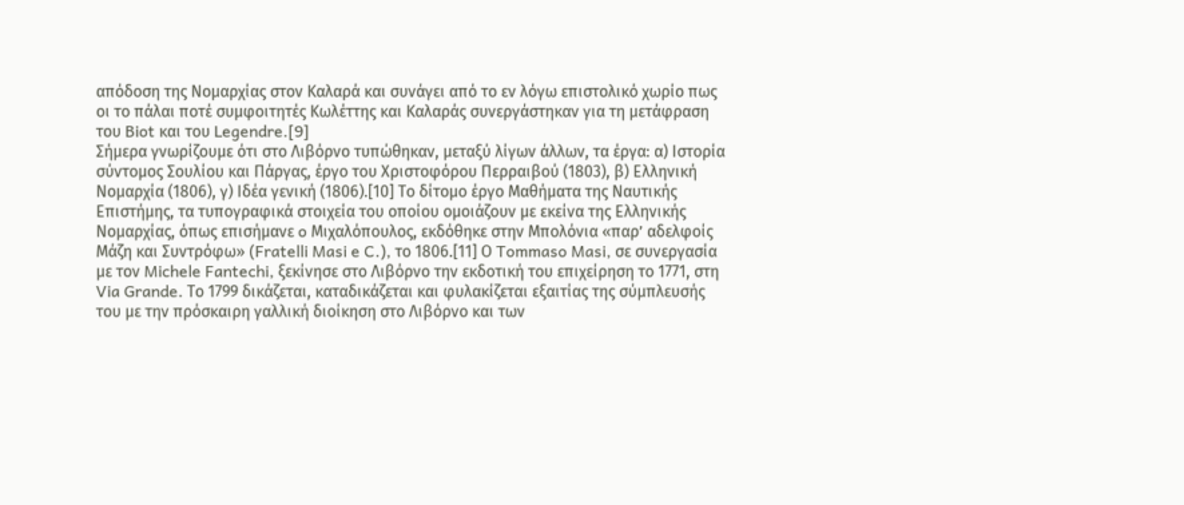απόδοση της Νομαρχίας στον Καλαρά και συνάγει από το εν λόγω επιστολικό χωρίο πως οι το πάλαι ποτέ συμφοιτητές Κωλέττης και Καλαράς συνεργάστηκαν για τη μετάφραση του Biot και του Legendre.[9]
Σήμερα γνωρίζουμε ότι στο Λιβόρνο τυπώθηκαν, μεταξύ λίγων άλλων, τα έργα: α) Ιστορία σύντομος Σουλίου και Πάργας, έργο του Χριστοφόρου Περραιβού (1803), β) Ελληνική Νομαρχία (1806), γ) Ιδέα γενική (1806).[10] Το δίτομο έργο Μαθήματα της Ναυτικής Επιστήμης, τα τυπογραφικά στοιχεία του οποίου ομοιάζουν με εκείνα της Ελληνικής Νομαρχίας, όπως επισήμανε o Μιχαλόπουλος, εκδόθηκε στην Μπολόνια «παρ’ αδελφοίς Μάζη και Συντρόφω» (Fratelli Masi e C.), το 1806.[11] Ο Tommaso Masi, σε συνεργασία με τον Michele Fantechi, ξεκίνησε στο Λιβόρνο την εκδοτική του επιχείρηση το 1771, στη Via Grande. Το 1799 δικάζεται, καταδικάζεται και φυλακίζεται εξαιτίας της σύμπλευσής του με την πρόσκαιρη γαλλική διοίκηση στο Λιβόρνο και των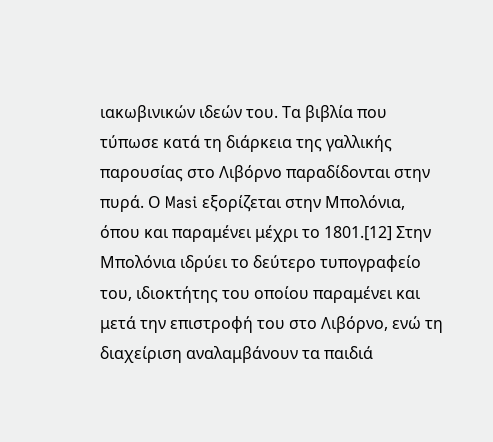ιακωβινικών ιδεών του. Τα βιβλία που τύπωσε κατά τη διάρκεια της γαλλικής παρουσίας στο Λιβόρνο παραδίδονται στην πυρά. Ο Masi εξορίζεται στην Μπολόνια, όπου και παραμένει μέχρι το 1801.[12] Στην Μπολόνια ιδρύει το δεύτερο τυπογραφείο του, ιδιοκτήτης του οποίου παραμένει και μετά την επιστροφή του στο Λιβόρνο, ενώ τη διαχείριση αναλαμβάνουν τα παιδιά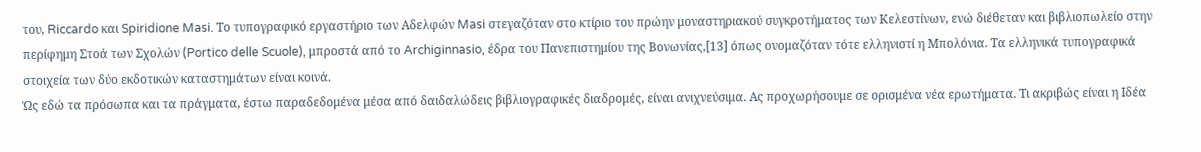του, Riccardo και Spiridione Masi. Το τυπογραφικό εργαστήριο των Αδελφών Masi στεγαζόταν στο κτίριο του πρώην μοναστηριακού συγκροτήματος των Κελεστίνων, ενώ διέθεταν και βιβλιοπωλείο στην περίφημη Στοά των Σχολών (Portico delle Scuole), μπροστά από το Archiginnasio, έδρα του Πανεπιστημίου της Βονωνίας,[13] όπως ονομαζόταν τότε ελληνιστί η Μπολόνια. Τα ελληνικά τυπογραφικά στοιχεία των δύο εκδοτικών καταστημάτων είναι κοινά.
Ώς εδώ τα πρόσωπα και τα πράγματα, έστω παραδεδομένα μέσα από δαιδαλώδεις βιβλιογραφικές διαδρομές, είναι ανιχνεύσιμα. Ας προχωρήσουμε σε ορισμένα νέα ερωτήματα. Τι ακριβώς είναι η Ιδέα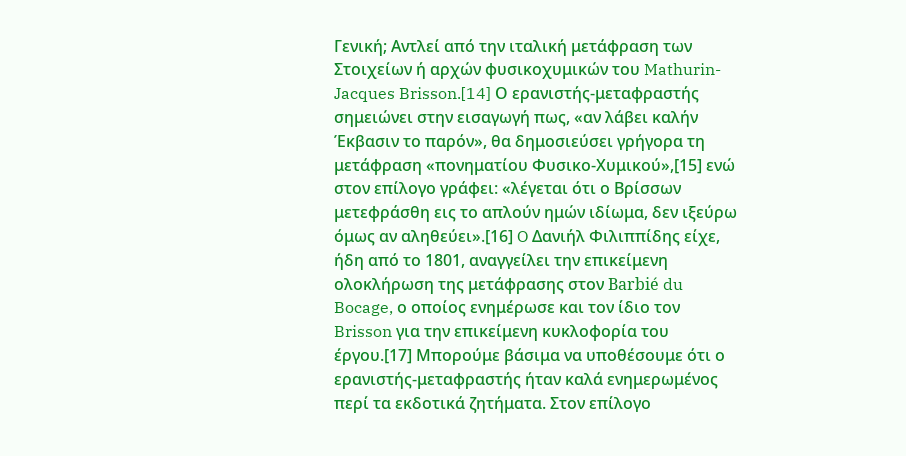Γενική; Αντλεί από την ιταλική μετάφραση των Στοιχείων ή αρχών φυσικοχυμικών του Mathurin-Jacques Brisson.[14] Ο ερανιστής-μεταφραστής σημειώνει στην εισαγωγή πως, «αν λάβει καλήν Έκβασιν το παρόν», θα δημοσιεύσει γρήγορα τη μετάφραση «πονηματίου Φυσικο-Χυμικού»,[15] ενώ στον επίλογο γράφει: «λέγεται ότι ο Βρίσσων μετεφράσθη εις το απλούν ημών ιδίωμα, δεν ιξεύρω όμως αν αληθεύει».[16] O Δανιήλ Φιλιππίδης είχε, ήδη από το 1801, αναγγείλει την επικείμενη ολοκλήρωση της μετάφρασης στον Barbié du Bocage, ο οποίος ενημέρωσε και τον ίδιο τον Brisson για την επικείμενη κυκλοφορία του έργου.[17] Μπορούμε βάσιμα να υποθέσουμε ότι ο ερανιστής-μεταφραστής ήταν καλά ενημερωμένος περί τα εκδοτικά ζητήματα. Στον επίλογο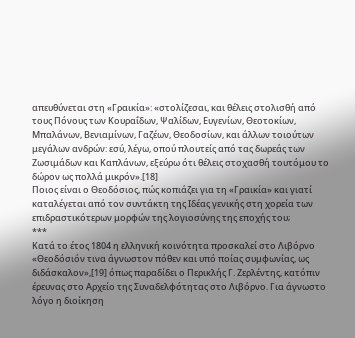απευθύνεται στη «Γραικία»: «στολίζεσαι, και θέλεις στολισθή από τους Πόνους των Κουραΐδων, Ψαλίδων, Ευγενίων, Θεοτοκίων, Μπαλάνων, Βενιαμίνων, Γαζέων, Θεοδοσίων, και άλλων τοιούτων μεγάλων ανδρών: εσύ, λέγω, οπού πλουτείς από τας δωρεάς των Ζωσιμάδων και Καπλάνων, εξεύρω ότι θέλεις στοχασθή τουτόμου το δώρον ως πολλά μικρόν».[18]
Ποιος είναι ο Θεοδόσιος, πώς κοπιάζει για τη «Γραικία» και γιατί καταλέγεται από τον συντάκτη της Ιδέας γενικής στη χορεία των επιδραστικότερων μορφών της λογιοσύνης της εποχής του;
***
Κατά το έτος 1804 η ελληνική κοινότητα προσκαλεί στο Λιβόρνο «Θεοδόσιόν τινα άγνωστον πόθεν και υπό ποίας συμφωνίας, ως διδάσκαλον»,[19] όπως παραδίδει ο Περικλής Γ. Ζερλέντης, κατόπιν έρευνας στο Αρχείο της Συναδελφότητας στο Λιβόρνο. Για άγνωστο λόγο η διοίκηση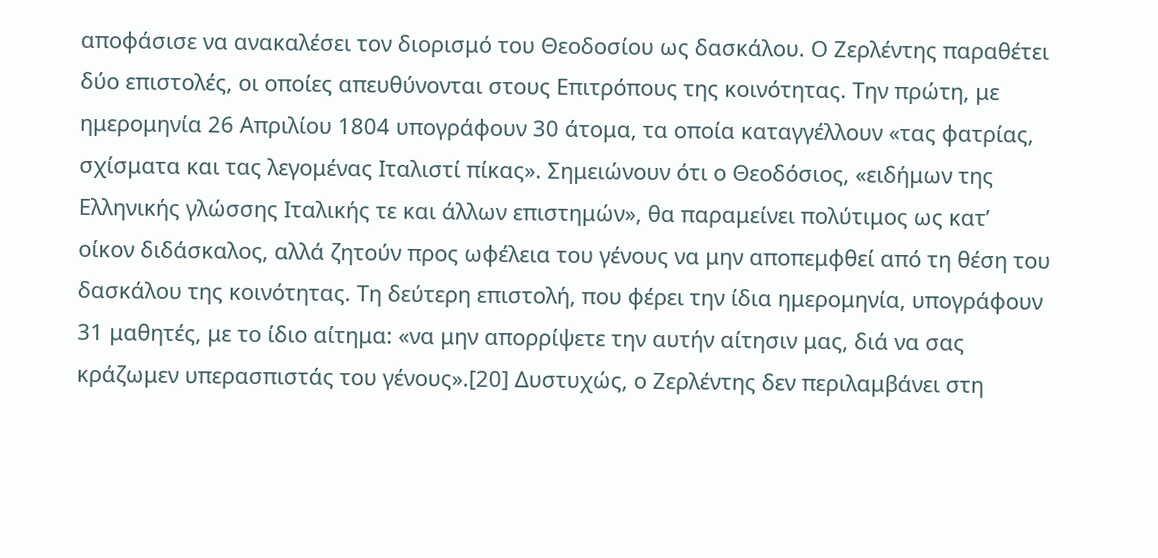αποφάσισε να ανακαλέσει τον διορισμό του Θεοδοσίου ως δασκάλου. Ο Ζερλέντης παραθέτει δύο επιστολές, οι οποίες απευθύνονται στους Επιτρόπους της κοινότητας. Την πρώτη, με ημερομηνία 26 Απριλίου 1804 υπογράφουν 30 άτομα, τα οποία καταγγέλλουν «τας φατρίας, σχίσματα και τας λεγομένας Ιταλιστί πίκας». Σημειώνουν ότι ο Θεοδόσιος, «ειδήμων της Ελληνικής γλώσσης Ιταλικής τε και άλλων επιστημών», θα παραμείνει πολύτιμος ως κατ’ οίκον διδάσκαλος, αλλά ζητούν προς ωφέλεια του γένους να μην αποπεμφθεί από τη θέση του δασκάλου της κοινότητας. Τη δεύτερη επιστολή, που φέρει την ίδια ημερομηνία, υπογράφουν 31 μαθητές, με το ίδιο αίτημα: «να μην απορρίψετε την αυτήν αίτησιν μας, διά να σας κράζωμεν υπερασπιστάς του γένους».[20] Δυστυχώς, ο Ζερλέντης δεν περιλαμβάνει στη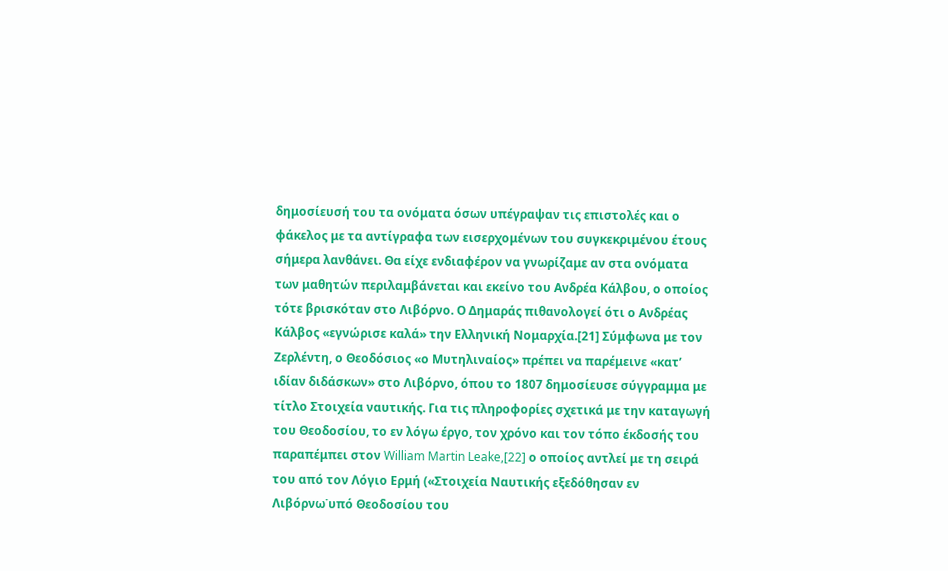δημοσίευσή του τα ονόματα όσων υπέγραψαν τις επιστολές και ο φάκελος με τα αντίγραφα των εισερχομένων του συγκεκριμένου έτους σήμερα λανθάνει. Θα είχε ενδιαφέρον να γνωρίζαμε αν στα ονόματα των μαθητών περιλαμβάνεται και εκείνο του Ανδρέα Κάλβου, ο οποίος τότε βρισκόταν στο Λιβόρνο. Ο Δημαράς πιθανολογεί ότι ο Ανδρέας Κάλβος «εγνώρισε καλά» την Ελληνική Νομαρχία.[21] Σύμφωνα με τον Ζερλέντη, ο Θεοδόσιος «ο Μυτηλιναίος» πρέπει να παρέμεινε «κατ’ ιδίαν διδάσκων» στο Λιβόρνο, όπου το 1807 δημοσίευσε σύγγραμμα με τίτλο Στοιχεία ναυτικής. Για τις πληροφορίες σχετικά με την καταγωγή του Θεοδοσίου, το εν λόγω έργο, τον χρόνο και τον τόπο έκδοσής του παραπέμπει στον William Martin Leake,[22] ο οποίος αντλεί με τη σειρά του από τον Λόγιο Ερμή («Στοιχεία Ναυτικής εξεδόθησαν εν Λιβόρνω˙υπό Θεοδοσίου του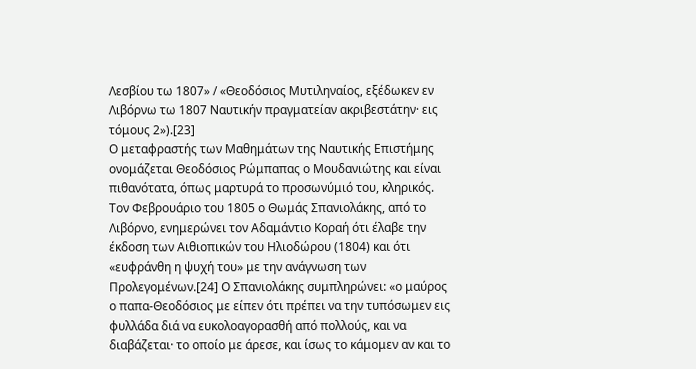Λεσβίου τω 1807» / «Θεοδόσιος Μυτιληναίος, εξέδωκεν εν Λιβόρνω τω 1807 Ναυτικήν πραγματείαν ακριβεστάτην· εις τόμους 2»).[23]
Ο μεταφραστής των Μαθημάτων της Ναυτικής Επιστήμης ονομάζεται Θεοδόσιος Ρώμπαπας ο Μουδανιώτης και είναι πιθανότατα, όπως μαρτυρά το προσωνύμιό του, κληρικός. Τον Φεβρουάριο του 1805 ο Θωμάς Σπανιολάκης, από το Λιβόρνο, ενημερώνει τον Αδαμάντιο Κοραή ότι έλαβε την έκδοση των Αιθιοπικών του Ηλιοδώρου (1804) και ότι «ευφράνθη η ψυχή του» με την ανάγνωση των Προλεγομένων.[24] Ο Σπανιολάκης συμπληρώνει: «ο μαύρος ο παπα-Θεοδόσιος με είπεν ότι πρέπει να την τυπόσωμεν εις φυλλάδα διά να ευκολοαγορασθή από πολλούς, και να διαβάζεται· το οποίο με άρεσε, και ίσως το κάμομεν αν και το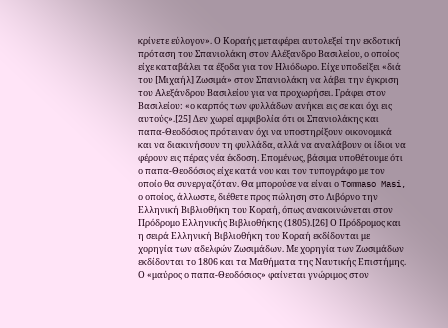κρίνετε εύλογον». Ο Κοραής μεταφέρει αυτολεξεί την εκδοτική πρόταση του Σπανιολάκη στον Αλέξανδρο Βασιλείου, ο οποίος είχε καταβάλει τα έξοδα για τον Ηλιόδωρο. Είχε υποδείξει «διά του [Μιχαήλ] Ζωσιμά» στον Σπανιολάκη να λάβει την έγκριση του Αλεξάνδρου Βασιλείου για να προχωρήσει. Γράφει στον Βασιλείου: «ο καρπός των φυλλάδων ανήκει εις σε και όχι εις αυτούς».[25] Δεν χωρεί αμφιβολία ότι οι Σπανιολάκης και παπα-Θεοδόσιος πρότειναν όχι να υποστηρίξουν οικονομικά και να διακινήσουν τη φυλλάδα, αλλά να αναλάβουν οι ίδιοι να φέρουν εις πέρας νέα έκδοση. Επομένως, βάσιμα υποθέτουμε ότι ο παπα-Θεοδόσιος είχε κατά νου και τον τυπογράφο με τον οποίο θα συνεργαζόταν. Θα μπορούσε να είναι ο Tommaso Masi, ο οποίος, άλλωστε, διέθετε προς πώληση στο Λιβόρνο την Ελληνική Βιβλιοθήκη του Κοραή, όπως ανακοινώνεται στον Πρόδρομο Ελληνικής Βιβλιοθήκης (1805).[26] Ο Πρόδρομος και η σειρά Ελληνική Βιβλιοθήκη του Κοραή εκδίδονται με χορηγία των αδελφών Ζωσιμάδων. Με χορηγία των Ζωσιμάδων εκδίδονται το 1806 και τα Μαθήματα της Ναυτικής Επιστήμης.
Ο «μαύρος ο παπα-Θεοδόσιος» φαίνεται γνώριμος στον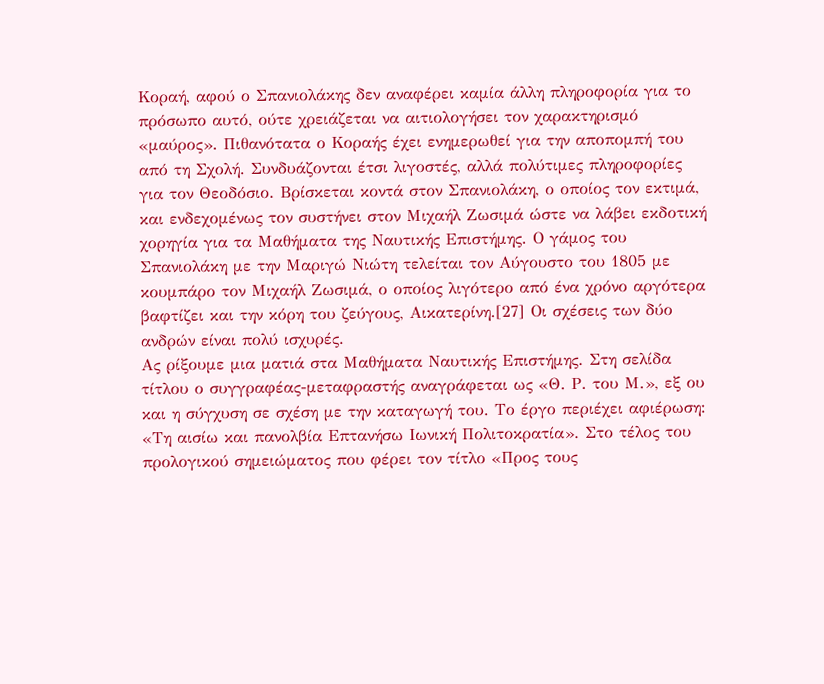Κοραή, αφού ο Σπανιολάκης δεν αναφέρει καμία άλλη πληροφορία για το πρόσωπο αυτό, ούτε χρειάζεται να αιτιολογήσει τον χαρακτηρισμό «μαύρος». Πιθανότατα ο Κοραής έχει ενημερωθεί για την αποπομπή του από τη Σχολή. Συνδυάζονται έτσι λιγοστές, αλλά πολύτιμες πληροφορίες για τον Θεοδόσιο. Βρίσκεται κοντά στον Σπανιολάκη, ο οποίος τον εκτιμά, και ενδεχομένως τον συστήνει στον Μιχαήλ Ζωσιμά ώστε να λάβει εκδοτική χορηγία για τα Μαθήματα της Ναυτικής Επιστήμης. Ο γάμος του Σπανιολάκη με την Μαριγώ Νιώτη τελείται τον Αύγουστο του 1805 με κουμπάρο τον Μιχαήλ Ζωσιμά, ο οποίος λιγότερο από ένα χρόνο αργότερα βαφτίζει και την κόρη του ζεύγους, Αικατερίνη.[27] Οι σχέσεις των δύο ανδρών είναι πολύ ισχυρές.
Ας ρίξουμε μια ματιά στα Μαθήματα Ναυτικής Επιστήμης. Στη σελίδα τίτλου ο συγγραφέας-μεταφραστής αναγράφεται ως «Θ. Ρ. του Μ.», εξ ου και η σύγχυση σε σχέση με την καταγωγή του. Το έργο περιέχει αφιέρωση: «Τη αισίω και πανολβία Επτανήσω Ιωνική Πολιτοκρατία». Στο τέλος του προλογικού σημειώματος που φέρει τον τίτλο «Προς τους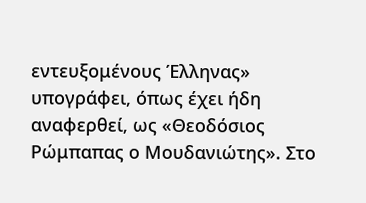εντευξομένους Έλληνας» υπογράφει, όπως έχει ήδη αναφερθεί, ως «Θεοδόσιος Ρώμπαπας ο Μουδανιώτης». Στο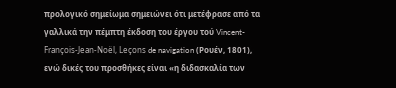προλογικό σημείωμα σημειώνει ότι μετέφρασε από τα γαλλικά την πέμπτη έκδοση του έργου τού Vincent-François-Jean-Noël, Leçons de navigation (Ρουέν, 1801), ενώ δικές του προσθήκες είναι «η διδασκαλία των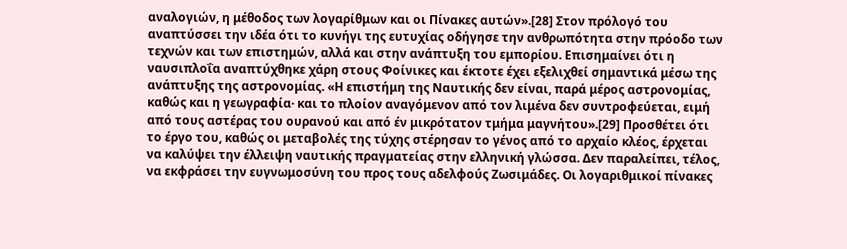αναλογιών, η μέθοδος των λογαρίθμων και οι Πίνακες αυτών».[28] Στον πρόλογό του αναπτύσσει την ιδέα ότι το κυνήγι της ευτυχίας οδήγησε την ανθρωπότητα στην πρόοδο των τεχνών και των επιστημών, αλλά και στην ανάπτυξη του εμπορίου. Επισημαίνει ότι η ναυσιπλοΐα αναπτύχθηκε χάρη στους Φοίνικες και έκτοτε έχει εξελιχθεί σημαντικά μέσω της ανάπτυξης της αστρονομίας. «Η επιστήμη της Ναυτικής δεν είναι, παρά μέρος αστρονομίας, καθώς και η γεωγραφία· και το πλοίον αναγόμενον από τον λιμένα δεν συντροφεύεται, ειμή από τους αστέρας του ουρανού και από έν μικρότατον τμήμα μαγνήτου».[29] Προσθέτει ότι το έργο του, καθώς οι μεταβολές της τύχης στέρησαν το γένος από το αρχαίο κλέος, έρχεται να καλύψει την έλλειψη ναυτικής πραγματείας στην ελληνική γλώσσα. Δεν παραλείπει, τέλος, να εκφράσει την ευγνωμοσύνη του προς τους αδελφούς Ζωσιμάδες. Οι λογαριθμικοί πίνακες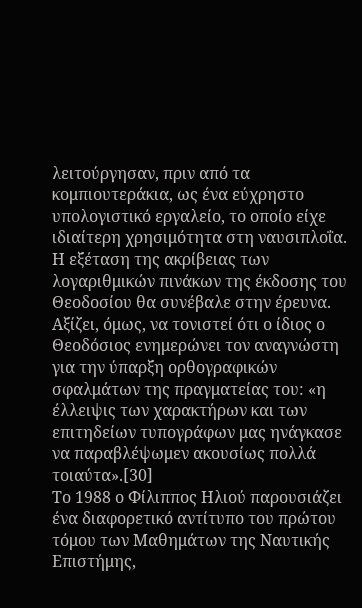λειτούργησαν, πριν από τα κομπιουτεράκια, ως ένα εύχρηστο υπολογιστικό εργαλείο, το οποίο είχε ιδιαίτερη χρησιμότητα στη ναυσιπλοΐα. Η εξέταση της ακρίβειας των λογαριθμικών πινάκων της έκδοσης του Θεοδοσίου θα συνέβαλε στην έρευνα. Αξίζει, όμως, να τονιστεί ότι ο ίδιος ο Θεοδόσιος ενημερώνει τον αναγνώστη για την ύπαρξη ορθογραφικών σφαλμάτων της πραγματείας του: «η έλλειψις των χαρακτήρων και των επιτηδείων τυπογράφων μας ηνάγκασε να παραβλέψωμεν ακουσίως πολλά τοιαύτα».[30]
Το 1988 ο Φίλιππος Ηλιού παρουσιάζει ένα διαφορετικό αντίτυπο του πρώτου τόμου των Μαθημάτων της Ναυτικής Επιστήμης,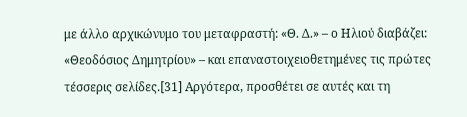με άλλο αρχικώνυμο του μεταφραστή: «Θ. Δ.» – ο Ηλιού διαβάζει: «Θεοδόσιος Δημητρίου» – και επαναστοιχειοθετημένες τις πρώτες τέσσερις σελίδες.[31] Αργότερα, προσθέτει σε αυτές και τη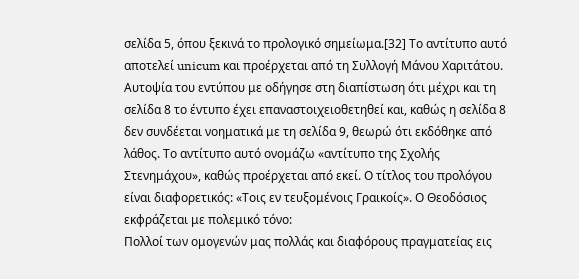σελίδα 5, όπου ξεκινά το προλογικό σημείωμα.[32] Το αντίτυπο αυτό αποτελεί unicum και προέρχεται από τη Συλλογή Μάνου Χαριτάτου. Αυτοψία του εντύπου με οδήγησε στη διαπίστωση ότι μέχρι και τη σελίδα 8 το έντυπο έχει επαναστοιχειοθετηθεί και, καθώς η σελίδα 8 δεν συνδέεται νοηματικά με τη σελίδα 9, θεωρώ ότι εκδόθηκε από λάθος. Το αντίτυπο αυτό ονομάζω «αντίτυπο της Σχολής Στενημάχου», καθώς προέρχεται από εκεί. Ο τίτλος του προλόγου είναι διαφορετικός: «Τοις εν τευξομένοις Γραικοίς». Ο Θεοδόσιος εκφράζεται με πολεμικό τόνο:
Πολλοί των ομογενών μας πολλάς και διαφόρους πραγματείας εις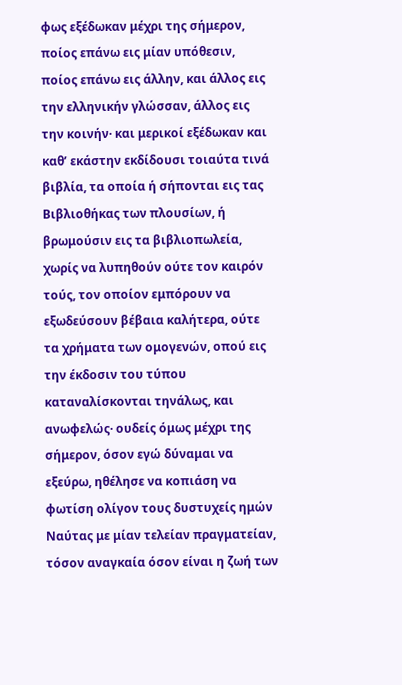φως εξέδωκαν μέχρι της σήμερον, ποίος επάνω εις μίαν υπόθεσιν, ποίος επάνω εις άλλην, και άλλος εις την ελληνικήν γλώσσαν, άλλος εις την κοινήν· και μερικοί εξέδωκαν και καθ’ εκάστην εκδίδουσι τοιαύτα τινά βιβλία, τα οποία ή σήπονται εις τας Βιβλιοθήκας των πλουσίων, ή βρωμούσιν εις τα βιβλιοπωλεία, χωρίς να λυπηθούν ούτε τον καιρόν τούς, τον οποίον εμπόρουν να εξωδεύσουν βέβαια καλήτερα, ούτε τα χρήματα των ομογενών, οπού εις την έκδοσιν του τύπου καταναλίσκονται τηνάλως, και ανωφελώς· ουδείς όμως μέχρι της σήμερον, όσον εγώ δύναμαι να εξεύρω, ηθέλησε να κοπιάση να φωτίση ολίγον τους δυστυχείς ημών Ναύτας με μίαν τελείαν πραγματείαν, τόσον αναγκαία όσον είναι η ζωή των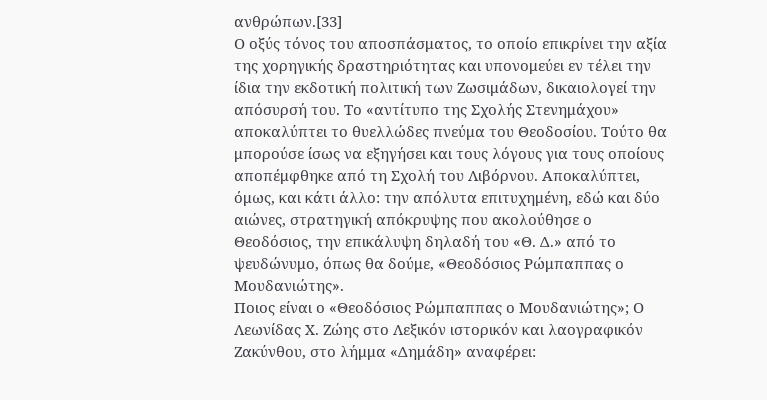ανθρώπων.[33]
Ο οξύς τόνος του αποσπάσματος, το οποίο επικρίνει την αξία της χορηγικής δραστηριότητας και υπονομεύει εν τέλει την ίδια την εκδοτική πολιτική των Ζωσιμάδων, δικαιολογεί την απόσυρσή του. Το «αντίτυπο της Σχολής Στενημάχου» αποκαλύπτει το θυελλώδες πνεύμα του Θεοδοσίου. Τούτο θα μπορούσε ίσως να εξηγήσει και τους λόγους για τους οποίους αποπέμφθηκε από τη Σχολή του Λιβόρνου. Αποκαλύπτει, όμως, και κάτι άλλο: την απόλυτα επιτυχημένη, εδώ και δύο αιώνες, στρατηγική απόκρυψης που ακολούθησε ο Θεοδόσιος, την επικάλυψη δηλαδή του «Θ. Δ.» από το ψευδώνυμο, όπως θα δούμε, «Θεοδόσιος Ρώμπαππας ο Μουδανιώτης».
Ποιος είναι ο «Θεοδόσιος Ρώμπαππας ο Μουδανιώτης»; Ο Λεωνίδας Χ. Ζώης στο Λεξικόν ιστορικόν και λαογραφικόν Ζακύνθου, στο λήμμα «Δημάδη» αναφέρει: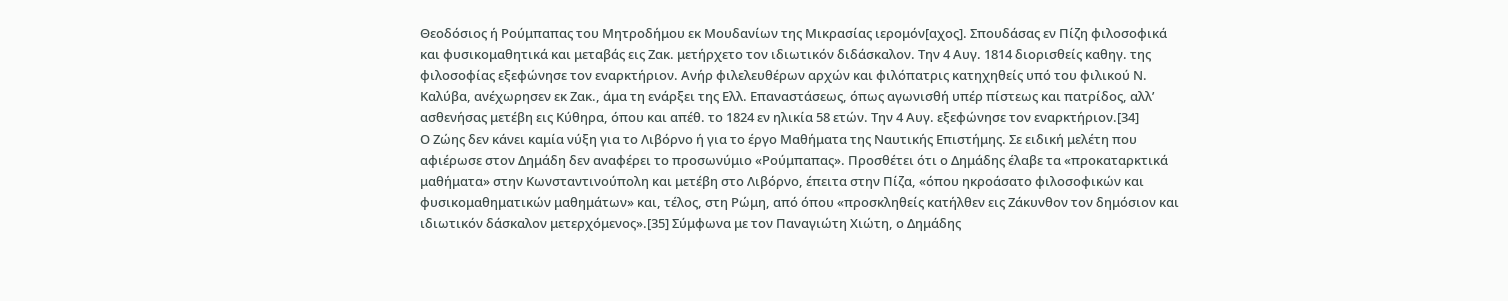Θεοδόσιος ή Ρούμπαπας του Μητροδήμου εκ Μουδανίων της Μικρασίας ιερομόν[αχος]. Σπουδάσας εν Πίζη φιλοσοφικά και φυσικομαθητικά και μεταβάς εις Ζακ. μετήρχετο τον ιδιωτικόν διδάσκαλον. Την 4 Αυγ. 1814 διορισθείς καθηγ. της φιλοσοφίας εξεφώνησε τον εναρκτήριον. Ανήρ φιλελευθέρων αρχών και φιλόπατρις κατηχηθείς υπό του φιλικού Ν. Καλύβα, ανέχωρησεν εκ Ζακ., άμα τη ενάρξει της Ελλ. Επαναστάσεως, όπως αγωνισθή υπέρ πίστεως και πατρίδος, αλλ’ ασθενήσας μετέβη εις Κύθηρα, όπου και απέθ. το 1824 εν ηλικία 58 ετών. Την 4 Αυγ. εξεφώνησε τον εναρκτήριον.[34]
Ο Ζώης δεν κάνει καμία νύξη για το Λιβόρνο ή για το έργο Μαθήματα της Ναυτικής Επιστήμης. Σε ειδική μελέτη που αφιέρωσε στον Δημάδη δεν αναφέρει το προσωνύμιο «Ρούμπαπας». Προσθέτει ότι ο Δημάδης έλαβε τα «προκαταρκτικά μαθήματα» στην Κωνσταντινούπολη και μετέβη στο Λιβόρνο, έπειτα στην Πίζα, «όπου ηκροάσατο φιλοσοφικών και φυσικομαθηματικών μαθημάτων» και, τέλος, στη Ρώμη, από όπου «προσκληθείς κατήλθεν εις Ζάκυνθον τον δημόσιον και ιδιωτικόν δάσκαλον μετερχόμενος».[35] Σύμφωνα με τον Παναγιώτη Χιώτη, ο Δημάδης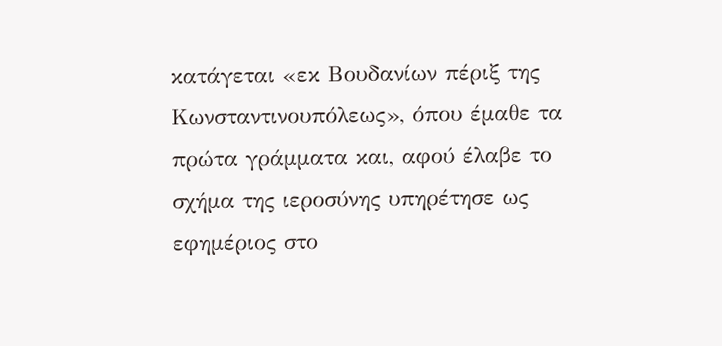κατάγεται «εκ Βουδανίων πέριξ της Κωνσταντινουπόλεως», όπου έμαθε τα πρώτα γράμματα και, αφού έλαβε το σχήμα της ιεροσύνης υπηρέτησε ως εφημέριος στο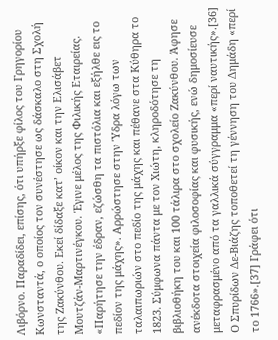Λιβόρνο. Παραδίδει, επίσης, ότι υπήρξε φίλος του Γρηγορίου Κωνσταντά, ο οποίος τον συνέστησε ως δάσκαλο στη Σχολή της Ζακύνθου. Εκεί δίδαξε κατ’ οίκον και την Ελισάβετ Μουτζάν-Μαρτινέγκου. Έγινε μέλος της Φιλικής Εταιρείας. «Παρήτησε την έδραν, εζώσθη τα πιστόλια και εξήλθε εις το πεδίον της μάχης». Αρρώστησε στην Ύδρα λόγω των ταλαιπωριών στο πεδίο της μάχης και πέθανε στα Κύθηρα το 1823. Σύμφωνα πάντα με τον Χιώτη, κληροδότησε τη βιβλιοθήκη του και 100 τάλιρα στο σχολείο Ζακύνθου. Άφησε ανέκδοτα στοιχεία φιλοσοφίας και φυσικής, ενώ δημοσίευσε μεταφρασμένο από τα γαλλικά σύγγραμμα «περί ναυτικής».[36] Ο Σπυρίδων Δε-Βιάζης τοποθετεί τη γέννηση του Δημάδη «περί το 1766».[37] Γράφει ότι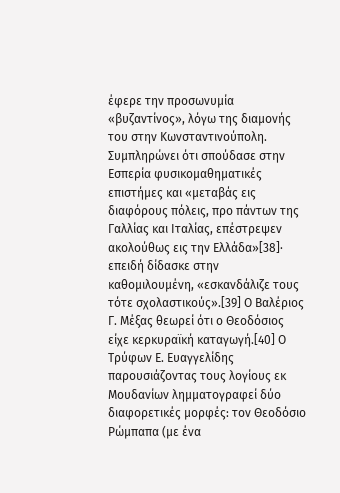έφερε την προσωνυμία «βυζαντίνος», λόγω της διαμονής του στην Κωνσταντινούπολη. Συμπληρώνει ότι σπούδασε στην Εσπερία φυσικομαθηματικές επιστήμες και «μεταβάς εις διαφόρους πόλεις, προ πάντων της Γαλλίας και Ιταλίας, επέστρεψεν ακολούθως εις την Ελλάδα»[38]· επειδή δίδασκε στην καθομιλουμένη, «εσκανδάλιζε τους τότε σχολαστικούς».[39] Ο Βαλέριος Γ. Μέξας θεωρεί ότι ο Θεοδόσιος είχε κερκυραϊκή καταγωγή.[40] Ο Τρύφων Ε. Ευαγγελίδης παρουσιάζοντας τους λογίους εκ Μουδανίων λημματογραφεί δύο διαφορετικές μορφές: τον Θεοδόσιο Ρώμπαπα (με ένα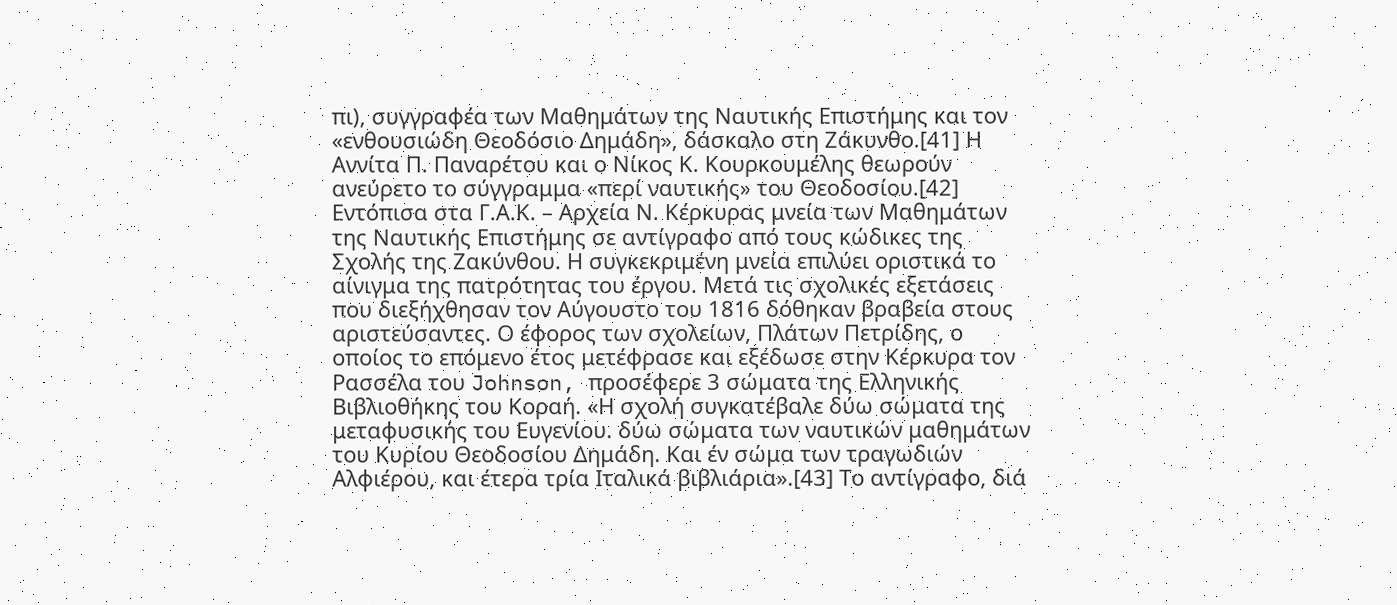πι), συγγραφέα των Μαθημάτων της Ναυτικής Επιστήμης και τον «ενθουσιώδη Θεοδόσιο Δημάδη», δάσκαλο στη Ζάκυνθο.[41] Η Αννίτα Π. Παναρέτου και ο Νίκος Κ. Κουρκουμέλης θεωρούν ανεύρετο το σύγγραμμα «περί ναυτικής» του Θεοδοσίου.[42]
Εντόπισα στα Γ.Α.Κ. – Αρχεία Ν. Κέρκυρας μνεία των Μαθημάτων της Ναυτικής Επιστήμης σε αντίγραφο από τους κώδικες της Σχολής της Ζακύνθου. Η συγκεκριμένη μνεία επιλύει οριστικά το αίνιγμα της πατρότητας του έργου. Μετά τις σχολικές εξετάσεις που διεξήχθησαν τον Αύγουστο του 1816 δόθηκαν βραβεία στους αριστεύσαντες. Ο έφορος των σχολείων, Πλάτων Πετρίδης, ο οποίος το επόμενο έτος μετέφρασε και εξέδωσε στην Κέρκυρα τον Ρασσέλα του Johnson, προσέφερε 3 σώματα της Ελληνικής Βιβλιοθήκης του Κοραή. «Η σχολή συγκατέβαλε δύω σώματα της μεταφυσικής του Ευγενίου. δύω σώματα των ναυτικών μαθημάτων του Κυρίου Θεοδοσίου Δημάδη. Και έν σώμα των τραγωδιών Αλφιέρου, και έτερα τρία Ιταλικά βιβλιάρια».[43] Το αντίγραφο, διά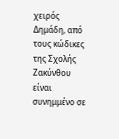χειρός Δημάδη, από τους κώδικες της Σχολής Ζακύνθου είναι συνημμένο σε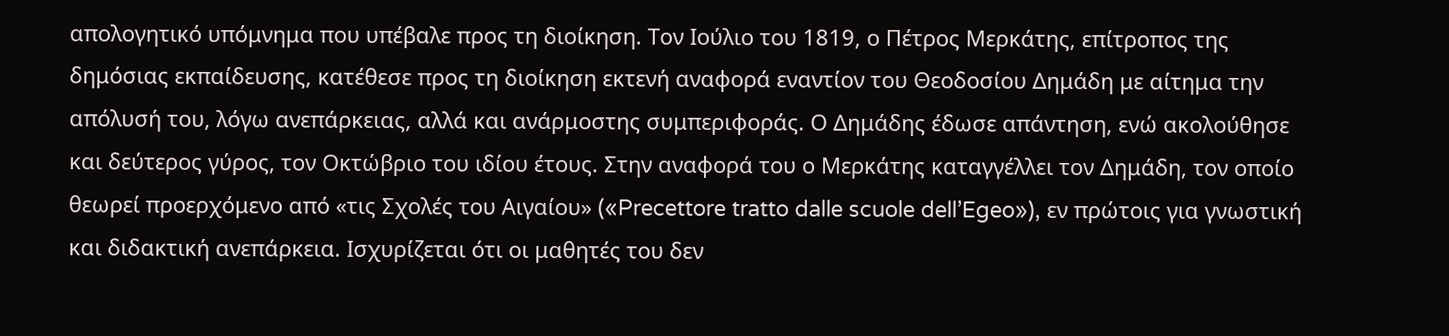απολογητικό υπόμνημα που υπέβαλε προς τη διοίκηση. Τον Ιούλιο του 1819, ο Πέτρος Μερκάτης, επίτροπος της δημόσιας εκπαίδευσης, κατέθεσε προς τη διοίκηση εκτενή αναφορά εναντίον του Θεοδοσίου Δημάδη με αίτημα την απόλυσή του, λόγω ανεπάρκειας, αλλά και ανάρμοστης συμπεριφοράς. Ο Δημάδης έδωσε απάντηση, ενώ ακολούθησε και δεύτερος γύρος, τον Οκτώβριο του ιδίου έτους. Στην αναφορά του ο Μερκάτης καταγγέλλει τον Δημάδη, τον οποίο θεωρεί προερχόμενο από «τις Σχολές του Αιγαίου» («Precettore tratto dalle scuole dell’Egeo»), εν πρώτοις για γνωστική και διδακτική ανεπάρκεια. Ισχυρίζεται ότι οι μαθητές του δεν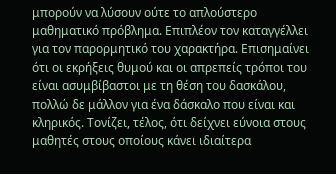μπορούν να λύσουν ούτε το απλούστερο μαθηματικό πρόβλημα. Επιπλέον τον καταγγέλλει για τον παρορμητικό του χαρακτήρα. Επισημαίνει ότι οι εκρήξεις θυμού και οι απρεπείς τρόποι του είναι ασυμβίβαστοι με τη θέση του δασκάλου, πολλώ δε μάλλον για ένα δάσκαλο που είναι και κληρικός. Τονίζει, τέλος, ότι δείχνει εύνοια στους μαθητές στους οποίους κάνει ιδιαίτερα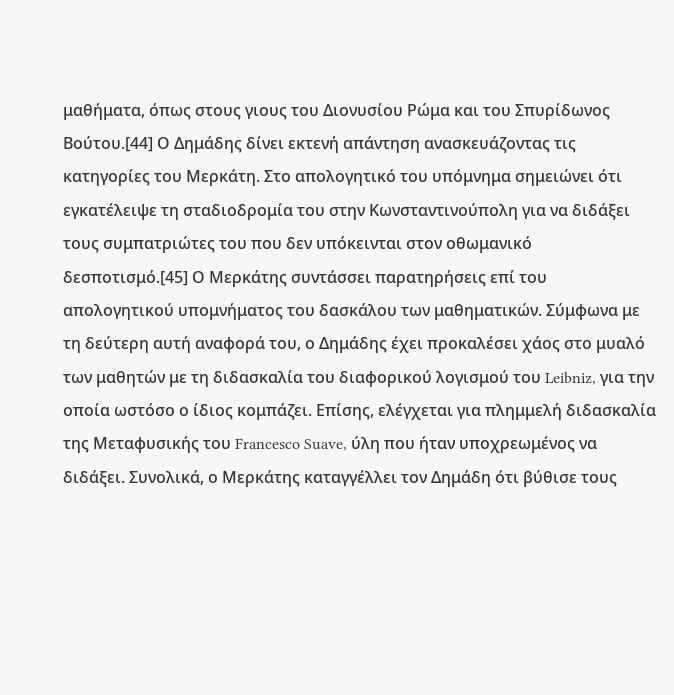μαθήματα, όπως στους γιους του Διονυσίου Ρώμα και του Σπυρίδωνος Βούτου.[44] Ο Δημάδης δίνει εκτενή απάντηση ανασκευάζοντας τις κατηγορίες του Μερκάτη. Στο απολογητικό του υπόμνημα σημειώνει ότι εγκατέλειψε τη σταδιοδρομία του στην Κωνσταντινούπολη για να διδάξει τους συμπατριώτες του που δεν υπόκεινται στον οθωμανικό δεσποτισμό.[45] Ο Μερκάτης συντάσσει παρατηρήσεις επί του απολογητικού υπομνήματος του δασκάλου των μαθηματικών. Σύμφωνα με τη δεύτερη αυτή αναφορά του, ο Δημάδης έχει προκαλέσει χάος στο μυαλό των μαθητών με τη διδασκαλία του διαφορικού λογισμού του Leibniz, για την οποία ωστόσο ο ίδιος κομπάζει. Επίσης, ελέγχεται για πλημμελή διδασκαλία της Μεταφυσικής του Francesco Suave, ύλη που ήταν υποχρεωμένος να διδάξει. Συνολικά, ο Μερκάτης καταγγέλλει τον Δημάδη ότι βύθισε τους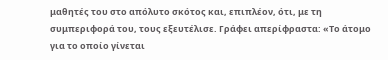μαθητές του στο απόλυτο σκότος και, επιπλέον, ότι, με τη συμπεριφορά του, τους εξευτέλισε. Γράφει απερίφραστα: «Το άτομο για το οποίο γίνεται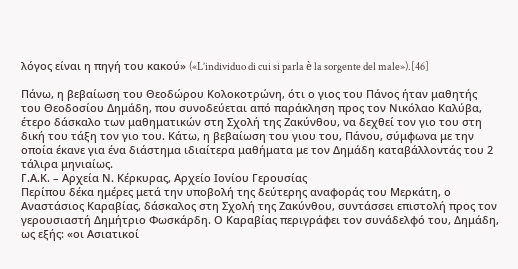λόγος είναι η πηγή του κακού» («L’individuo di cui si parla è la sorgente del male»).[46]

Πάνω, η βεβαίωση του Θεοδώρου Κολοκοτρώνη, ότι ο γιος του Πάνος ήταν μαθητής του Θεοδοσίου Δημάδη, που συνοδεύεται από παράκληση προς τον Νικόλαο Καλύβα, έτερο δάσκαλο των μαθηματικών στη Σχολή της Ζακύνθου, να δεχθεί τον γιο του στη δική του τάξη τον γιο του. Κάτω, η βεβαίωση του γιου του, Πάνου, σύμφωνα με την οποία έκανε για ένα διάστημα ιδιαίτερα μαθήματα με τον Δημάδη καταβάλλοντάς του 2 τάλιρα μηνιαίως.
Γ.Α.Κ. – Αρχεία Ν. Κέρκυρας, Αρχείο Ιονίου Γερουσίας
Περίπου δέκα ημέρες μετά την υποβολή της δεύτερης αναφοράς του Μερκάτη, ο Αναστάσιος Καραβίας, δάσκαλος στη Σχολή της Ζακύνθου, συντάσσει επιστολή προς τον γερουσιαστή Δημήτριο Φωσκάρδη. Ο Καραβίας περιγράφει τον συνάδελφό του, Δημάδη, ως εξής: «οι Ασιατικοί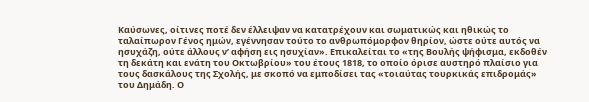Καύσωνες, οίτινες ποτέ δεν έλλειψαν να κατατρέχουν και σωματικώς και ηθικώς το ταλαίπωρον Γένος ημών, εγέννησαν τούτο το ανθρωπόμορφον θηρίον, ώστε ούτε αυτός να ησυχάζη, ούτε άλλους ν’ αφήση εις ησυχίαν». Επικαλείται το «της Βουλής ψήφισμα, εκδοθέν τη δεκάτη και ενάτη του Οκτωβρίου» του έτους 1818, το οποίο όρισε αυστηρό πλαίσιο για τους δασκάλους της Σχολής, με σκοπό να εμποδίσει τας «τοιαύτας τουρκικάς επιδρομάς» του Δημάδη. Ο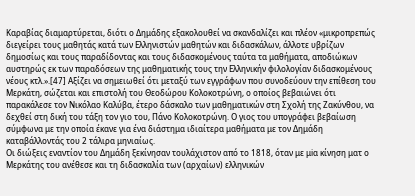Καραβίας διαμαρτύρεται, διότι ο Δημάδης εξακολουθεί να σκανδαλίζει και πλέον «μικροπρεπώς διεγείρει τους μαθητάς κατά των Ελληνιστών μαθητών και διδασκάλων, άλλοτε υβρίζων δημοσίως και τους παραδίδοντας και τους διδασκομένους ταύτα τα μαθήματα, αποδιώκων αυστηρώς εκ των παραδόσεων της μαθηματικής τους την Ελληνικήν φιλολογίαν διδασκομένους νέους κτλ.».[47] Αξίζει να σημειωθεί ότι μεταξύ των εγγράφων που συνοδεύουν την επίθεση του Μερκάτη, σώζεται και επιστολή του Θεοδώρου Κολοκοτρώνη, ο οποίος βεβαιώνει ότι παρακάλεσε τον Νικόλαο Καλύβα, έτερο δάσκαλο των μαθηματικών στη Σχολή της Ζακύνθου, να δεχθεί στη δική του τάξη τον γιο του, Πάνο Κολοκοτρώνη. Ο γιος του υπογράφει βεβαίωση σύμφωνα με την οποία έκανε για ένα διάστημα ιδιαίτερα μαθήματα με τον Δημάδη καταβάλλοντάς του 2 τάλιρα μηνιαίως.
Οι διώξεις εναντίον του Δημάδη ξεκίνησαν τουλάχιστον από το 1818, όταν με μiα κίνηση ματ ο Μερκάτης του ανέθεσε και τη διδασκαλία των (αρχαίων) ελληνικών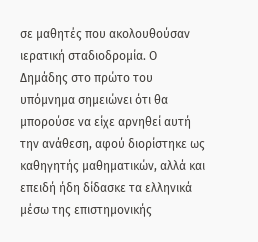σε μαθητές που ακολουθούσαν ιερατική σταδιοδρομία. Ο Δημάδης στο πρώτο του υπόμνημα σημειώνει ότι θα μπορούσε να είχε αρνηθεί αυτή την ανάθεση, αφού διορίστηκε ως καθηγητής μαθηματικών, αλλά και επειδή ήδη δίδασκε τα ελληνικά μέσω της επιστημονικής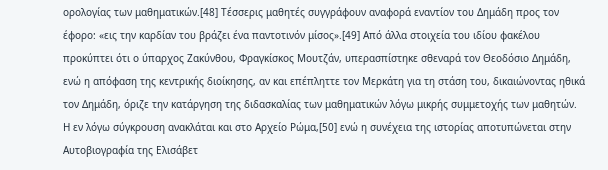ορολογίας των μαθηματικών.[48] Τέσσερις μαθητές συγγράφουν αναφορά εναντίον του Δημάδη προς τον έφορο: «εις την καρδίαν του βράζει ένα παντοτινόν μίσος».[49] Από άλλα στοιχεία του ιδίου φακέλου προκύπτει ότι ο ύπαρχος Ζακύνθου, Φραγκίσκος Μουτζάν, υπερασπίστηκε σθεναρά τον Θεοδόσιο Δημάδη, ενώ η απόφαση της κεντρικής διοίκησης, αν και επέπληττε τον Μερκάτη για τη στάση του, δικαιώνοντας ηθικά τον Δημάδη, όριζε την κατάργηση της διδασκαλίας των μαθηματικών λόγω μικρής συμμετοχής των μαθητών.
Η εν λόγω σύγκρουση ανακλάται και στο Αρχείο Ρώμα,[50] ενώ η συνέχεια της ιστορίας αποτυπώνεται στην Αυτοβιογραφία της Ελισάβετ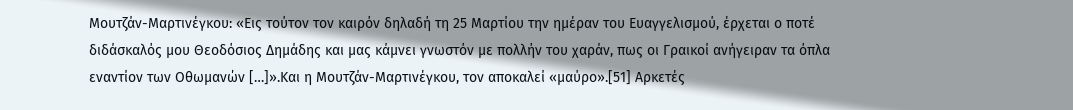Μουτζάν-Μαρτινέγκου: «Εις τούτον τον καιρόν δηλαδή τη 25 Μαρτίου την ημέραν του Ευαγγελισμού, έρχεται ο ποτέ διδάσκαλός μου Θεοδόσιος Δημάδης και μας κάμνει γνωστόν με πολλήν του χαράν, πως οι Γραικοί ανήγειραν τα όπλα εναντίον των Οθωμανών […]».Και η Μουτζάν-Μαρτινέγκου, τον αποκαλεί «μαύρο».[51] Αρκετές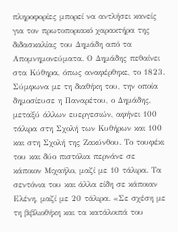πληροφορίες μπορεί να αντλήσει κανείς για τον πρωτοποριακό χαρακτήρα της διδασκαλίας του Δημάδη από τα Απομνημονεύματα. Ο Δημάδης πεθαίνει στα Κύθηρα, όπως αναφέρθηκε, το 1823. Σύμφωνα με τη διαθήκη του, την οποία δημοσίευσε η Παναρέτου, ο Δημάδης, μεταξύ άλλων ευεργεσιών, αφήνει 100 τάλιρα στη Σχολή των Κυθήρων και 100 και στη Σχολή της Ζακύνθου. Το τουφέκι του και δύο πιστόλια περνάνε σε κάποιον Μιχαήλο, μαζί με 10 τάλιρα. Τα σεντόνια του και άλλα είδη σε κάποιαν Ελένη, μαζί με 20 τάλιρα. «Σε σχέση με τη βιβλιοθήκη και τα κατάλοιπά του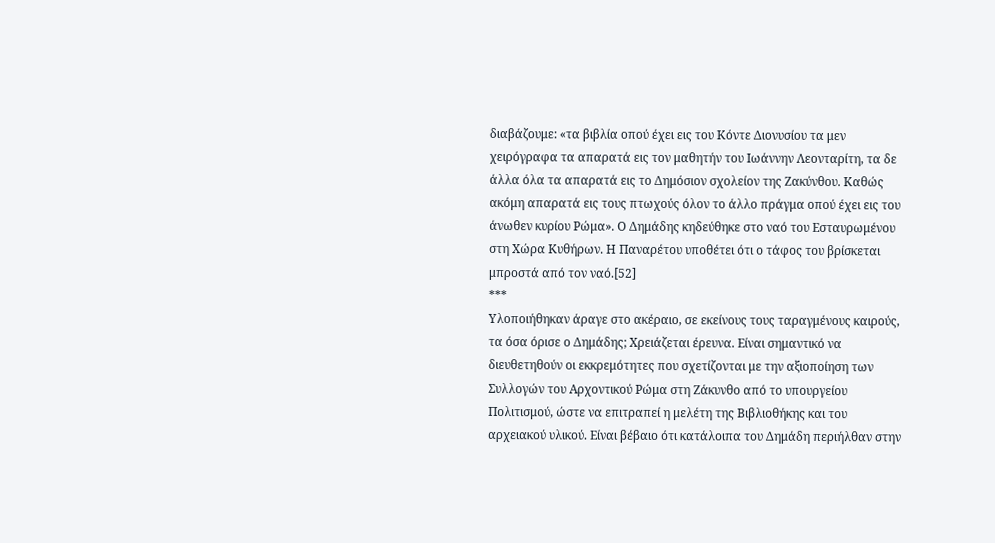διαβάζουμε: «τα βιβλία οπού έχει εις του Κόντε Διονυσίου τα μεν χειρόγραφα τα απαρατά εις τον μαθητήν του Ιωάννην Λεονταρίτη, τα δε άλλα όλα τα απαρατά εις το Δημόσιον σχολείον της Ζακύνθου. Καθώς ακόμη απαρατά εις τους πτωχούς όλον το άλλο πράγμα οπού έχει εις του άνωθεν κυρίου Ρώμα». Ο Δημάδης κηδεύθηκε στο ναό του Εσταυρωμένου στη Χώρα Κυθήρων. Η Παναρέτου υποθέτει ότι ο τάφος του βρίσκεται μπροστά από τον ναό.[52]
***
Υλοποιήθηκαν άραγε στο ακέραιο, σε εκείνους τους ταραγμένους καιρούς, τα όσα όρισε ο Δημάδης; Χρειάζεται έρευνα. Είναι σημαντικό να διευθετηθούν οι εκκρεμότητες που σχετίζονται με την αξιοποίηση των Συλλογών του Αρχοντικού Ρώμα στη Ζάκυνθο από το υπουργείου Πολιτισμού, ώστε να επιτραπεί η μελέτη της Βιβλιοθήκης και του αρχειακού υλικού. Είναι βέβαιο ότι κατάλοιπα του Δημάδη περιήλθαν στην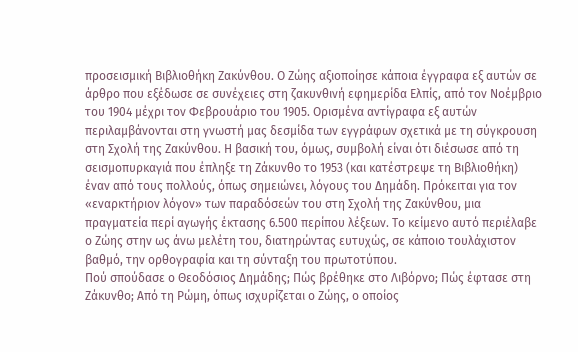προσεισμική Βιβλιοθήκη Ζακύνθου. Ο Ζώης αξιοποίησε κάποια έγγραφα εξ αυτών σε άρθρο που εξέδωσε σε συνέχειες στη ζακυνθινή εφημερίδα Ελπίς, από τον Νοέμβριο του 1904 μέχρι τον Φεβρουάριο του 1905. Ορισμένα αντίγραφα εξ αυτών περιλαμβάνονται στη γνωστή μας δεσμίδα των εγγράφων σχετικά με τη σύγκρουση στη Σχολή της Ζακύνθου. Η βασική του, όμως, συμβολή είναι ότι διέσωσε από τη σεισμοπυρκαγιά που έπληξε τη Ζάκυνθο το 1953 (και κατέστρεψε τη Βιβλιοθήκη) έναν από τους πολλούς, όπως σημειώνει, λόγους του Δημάδη. Πρόκειται για τον «εναρκτήριον λόγον» των παραδόσεών του στη Σχολή της Ζακύνθου, μια πραγματεία περί αγωγής έκτασης 6.500 περίπου λέξεων. Το κείμενο αυτό περιέλαβε ο Ζώης στην ως άνω μελέτη του, διατηρώντας ευτυχώς, σε κάποιο τουλάχιστον βαθμό, την ορθογραφία και τη σύνταξη του πρωτοτύπου.
Πού σπούδασε ο Θεοδόσιος Δημάδης; Πώς βρέθηκε στο Λιβόρνο; Πώς έφτασε στη Ζάκυνθο; Από τη Ρώμη, όπως ισχυρίζεται ο Ζώης, ο οποίος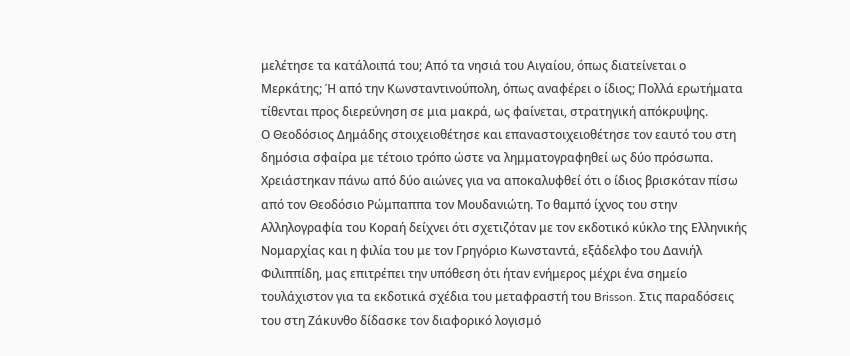μελέτησε τα κατάλοιπά του; Από τα νησιά του Αιγαίου, όπως διατείνεται ο Μερκάτης; Ή από την Κωνσταντινούπολη, όπως αναφέρει ο ίδιος; Πολλά ερωτήματα τίθενται προς διερεύνηση σε μια μακρά, ως φαίνεται, στρατηγική απόκρυψης.
Ο Θεοδόσιος Δημάδης στοιχειοθέτησε και επαναστοιχειοθέτησε τον εαυτό του στη δημόσια σφαίρα με τέτοιο τρόπο ώστε να λημματογραφηθεί ως δύο πρόσωπα. Χρειάστηκαν πάνω από δύο αιώνες για να αποκαλυφθεί ότι ο ίδιος βρισκόταν πίσω από τον Θεοδόσιο Ρώμπαππα τον Μουδανιώτη. Το θαμπό ίχνος του στην Αλληλογραφία του Κοραή δείχνει ότι σχετιζόταν με τον εκδοτικό κύκλο της Ελληνικής Νομαρχίας και η φιλία του με τον Γρηγόριο Κωνσταντά, εξάδελφο του Δανιήλ Φιλιππίδη, μας επιτρέπει την υπόθεση ότι ήταν ενήμερος μέχρι ένα σημείο τουλάχιστον για τα εκδοτικά σχέδια του μεταφραστή του Brisson. Στις παραδόσεις του στη Ζάκυνθο δίδασκε τον διαφορικό λογισμό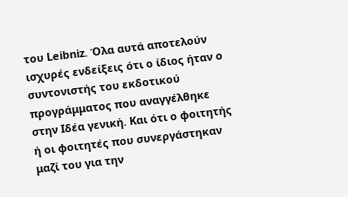του Leibniz. Όλα αυτά αποτελούν ισχυρές ενδείξεις ότι ο ίδιος ήταν ο συντονιστής του εκδοτικού προγράμματος που αναγγέλθηκε στην Ιδέα γενική. Και ότι ο φοιτητής ή οι φοιτητές που συνεργάστηκαν μαζί του για την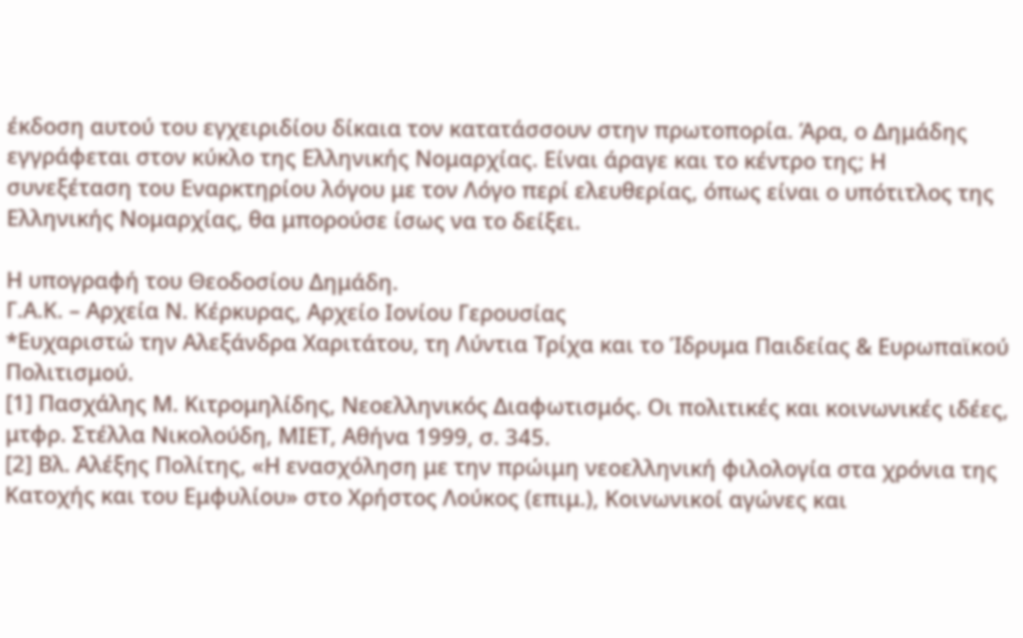έκδοση αυτού του εγχειριδίου δίκαια τον κατατάσσουν στην πρωτοπορία. Άρα, ο Δημάδης εγγράφεται στον κύκλο της Ελληνικής Νομαρχίας. Είναι άραγε και το κέντρο της; Η συνεξέταση του Εναρκτηρίου λόγου με τον Λόγο περί ελευθερίας, όπως είναι ο υπότιτλος της Ελληνικής Νομαρχίας, θα μπορούσε ίσως να το δείξει.

Η υπογραφή του Θεοδοσίου Δημάδη.
Γ.Α.Κ. – Αρχεία Ν. Κέρκυρας, Αρχείο Ιονίου Γερουσίας
*Ευχαριστώ την Αλεξάνδρα Χαριτάτου, τη Λύντια Τρίχα και το Ίδρυμα Παιδείας & Ευρωπαϊκού Πολιτισμού.
[1] Πασχάλης Μ. Κιτρομηλίδης, Νεοελληνικός Διαφωτισμός. Οι πολιτικές και κοινωνικές ιδέες, μτφρ. Στέλλα Νικολούδη, ΜΙΕΤ, Αθήνα 1999, σ. 345.
[2] Βλ. Αλέξης Πολίτης, «Η ενασχόληση με την πρώιμη νεοελληνική φιλολογία στα χρόνια της Κατοχής και του Εμφυλίου» στο Χρήστος Λούκος (επιμ.), Κοινωνικοί αγώνες και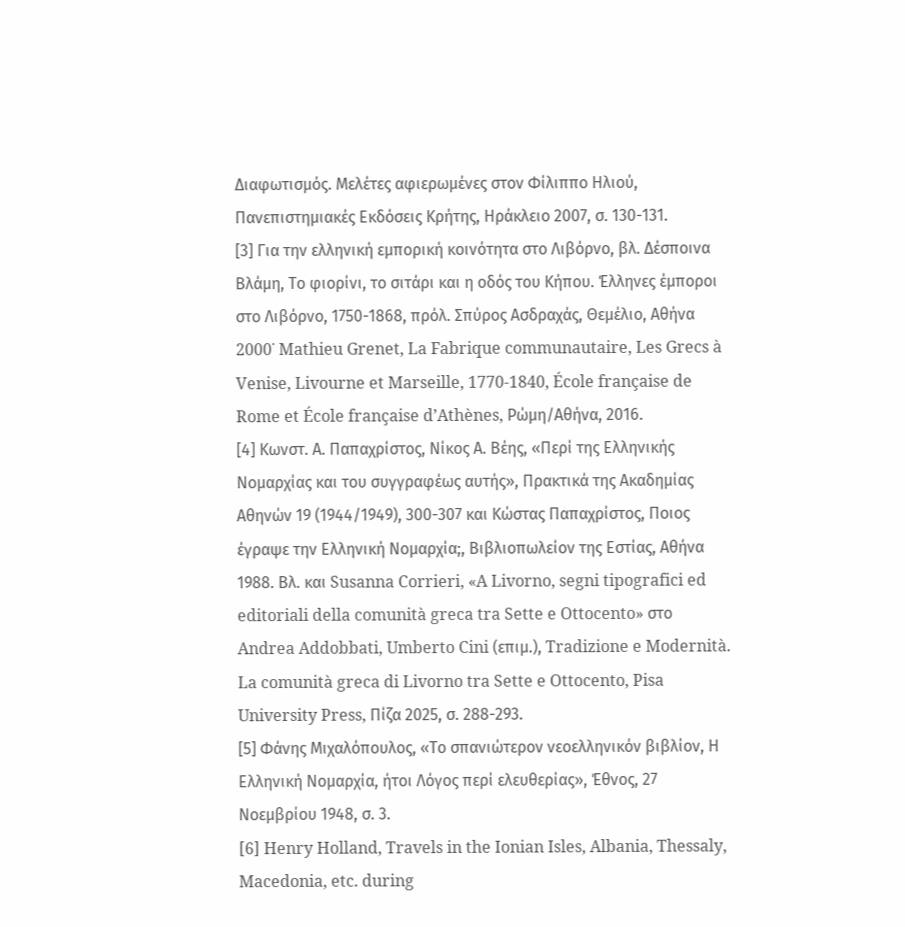Διαφωτισμός. Μελέτες αφιερωμένες στον Φίλιππο Ηλιού, Πανεπιστημιακές Εκδόσεις Κρήτης, Ηράκλειο 2007, σ. 130-131.
[3] Για την ελληνική εμπορική κοινότητα στο Λιβόρνο, βλ. Δέσποινα Βλάμη, Το φιορίνι, το σιτάρι και η οδός του Κήπου. Έλληνες έμποροι στο Λιβόρνο, 1750-1868, πρόλ. Σπύρος Ασδραχάς, Θεμέλιο, Αθήνα 2000˙ Mathieu Grenet, La Fabrique communautaire, Les Grecs à Venise, Livourne et Marseille, 1770-1840, École française de Rome et École française d’Athènes, Ρώμη/Αθήνα, 2016.
[4] Κωνστ. Α. Παπαχρίστος, Νίκος Α. Βέης, «Περί της Ελληνικής Νομαρχίας και του συγγραφέως αυτής», Πρακτικά της Ακαδημίας Αθηνών 19 (1944/1949), 300-307 και Κώστας Παπαχρίστος, Ποιος έγραψε την Ελληνική Νομαρχία;, Βιβλιοπωλείον της Εστίας, Αθήνα 1988. Βλ. και Susanna Corrieri, «A Livorno, segni tipografici ed editoriali della comunità greca tra Sette e Ottocento» στο Andrea Addobbati, Umberto Cini (επιμ.), Tradizione e Modernità. La comunità greca di Livorno tra Sette e Ottocento, Pisa University Press, Πίζα 2025, σ. 288-293.
[5] Φάνης Μιχαλόπουλος, «Το σπανιώτερον νεοελληνικόν βιβλίον, Η Ελληνική Νομαρχία, ήτοι Λόγος περί ελευθερίας», Έθνος, 27 Νοεμβρίου 1948, σ. 3.
[6] Henry Holland, Travels in the Ionian Isles, Albania, Thessaly, Macedonia, etc. during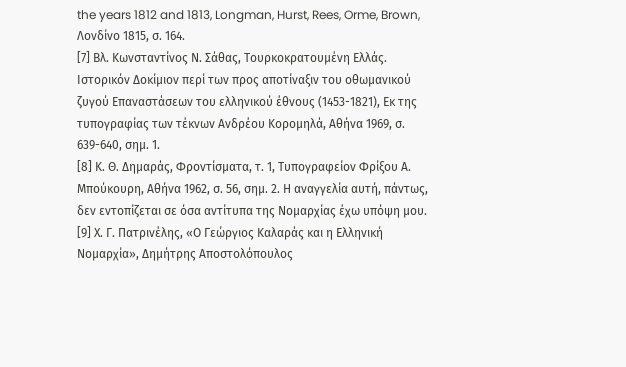the years 1812 and 1813, Longman, Hurst, Rees, Orme, Brown, Λονδίνο 1815, σ. 164.
[7] Βλ. Κωνσταντίνος Ν. Σάθας, Τουρκοκρατουμένη Ελλάς. Ιστορικόν Δοκίμιον περί των προς αποτίναξιν του οθωμανικού ζυγού Επαναστάσεων του ελληνικού έθνους (1453-1821), Εκ της τυπογραφίας των τέκνων Ανδρέου Κορομηλά, Αθήνα 1969, σ. 639-640, σημ. 1.
[8] Κ. Θ. Δημαράς, Φροντίσματα, τ. 1, Τυπογραφείον Φρίξου Α. Μπούκουρη, Αθήνα 1962, σ. 56, σημ. 2. Η αναγγελία αυτή, πάντως, δεν εντοπίζεται σε όσα αντίτυπα της Νομαρχίας έχω υπόψη μου.
[9] Χ. Γ. Πατρινέλης, «Ο Γεώργιος Καλαράς και η Ελληνική Νομαρχία», Δημήτρης Αποστολόπουλος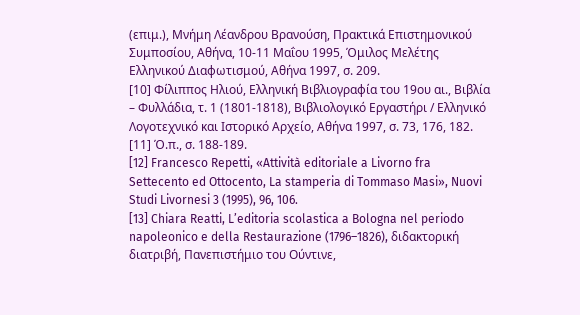(επιμ.), Μνήμη Λέανδρου Βρανούση, Πρακτικά Επιστημονικού Συμποσίου, Αθήνα, 10-11 Μαΐου 1995, Όμιλος Μελέτης Ελληνικού Διαφωτισμού, Αθήνα 1997, σ. 209.
[10] Φίλιππος Ηλιού, Ελληνική Βιβλιογραφία του 19ου αι., Βιβλία – Φυλλάδια, τ. 1 (1801-1818), Βιβλιολογικό Εργαστήρι / Ελληνικό Λογοτεχνικό και Ιστορικό Αρχείο, Αθήνα 1997, σ. 73, 176, 182.
[11] Ό.π., σ. 188-189.
[12] Francesco Repetti, «Attività editoriale a Livorno fra Settecento ed Ottocento, La stamperia di Tommaso Masi», Nuovi Studi Livornesi 3 (1995), 96, 106.
[13] Chiara Reatti, L’editoria scolastica a Bologna nel periodo napoleonico e della Restaurazione (1796–1826), διδακτορική διατριβή, Πανεπιστήμιο του Ούντινε,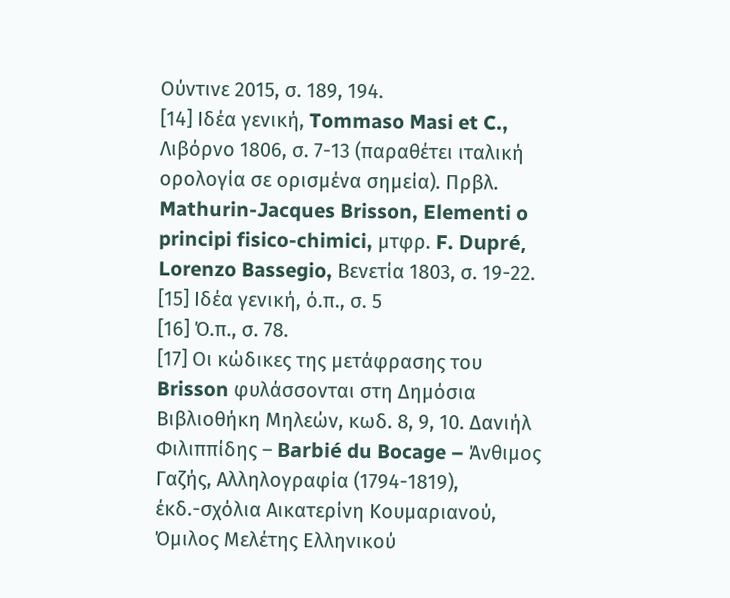Ούντινε 2015, σ. 189, 194.
[14] Ιδέα γενική, Tommaso Masi et C., Λιβόρνο 1806, σ. 7-13 (παραθέτει ιταλική ορολογία σε ορισμένα σημεία). Πρβλ. Mathurin-Jacques Brisson, Elementi o principi fisico-chimici, μτφρ. F. Dupré, Lorenzo Bassegio, Βενετία 1803, σ. 19-22.
[15] Ιδέα γενική, ό.π., σ. 5
[16] Ό.π., σ. 78.
[17] Οι κώδικες της μετάφρασης του Brisson φυλάσσονται στη Δημόσια Βιβλιοθήκη Μηλεών, κωδ. 8, 9, 10. Δανιήλ Φιλιππίδης – Barbié du Bocage – Άνθιμος Γαζής, Αλληλογραφία (1794-1819), έκδ.-σχόλια Αικατερίνη Κουμαριανού, Όμιλος Μελέτης Ελληνικού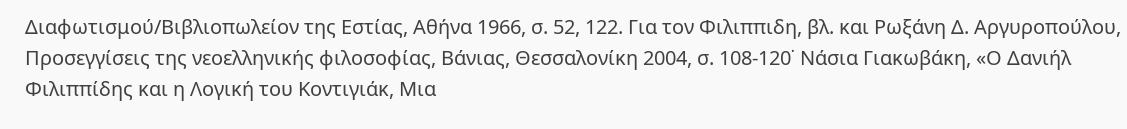Διαφωτισμού/Βιβλιοπωλείον της Εστίας, Αθήνα 1966, σ. 52, 122. Για τον Φιλιππιδη, βλ. και Ρωξάνη Δ. Αργυροπούλου, Προσεγγίσεις της νεοελληνικής φιλοσοφίας, Βάνιας, Θεσσαλονίκη 2004, σ. 108-120˙ Νάσια Γιακωβάκη, «Ο Δανιήλ Φιλιππίδης και η Λογική του Κοντιγιάκ, Μια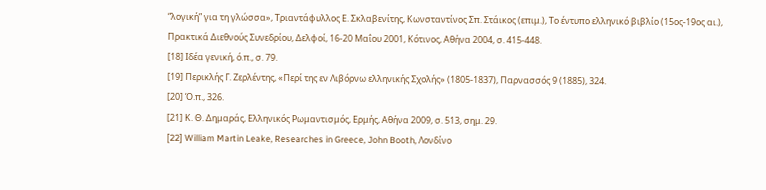“λογική” για τη γλώσσα», Τριαντάφυλλος Ε. Σκλαβενίτης, Κωνσταντίνος Σπ. Στάικος (επιμ.), Το έντυπο ελληνικό βιβλίο (15ος-19ος αι.), Πρακτικά Διεθνούς Συνεδρίου, Δελφοί, 16-20 Μαΐου 2001, Κότινος, Αθήνα 2004, σ. 415-448.
[18] Ιδέα γενική, ό.π., σ. 79.
[19] Περικλής Γ. Ζερλέντης, «Περί της εν Λιβόρνω ελληνικής Σχολής» (1805-1837), Παρνασσός 9 (1885), 324.
[20] Ό.π., 326.
[21] Κ. Θ. Δημαράς, Ελληνικός Ρωμαντισμός, Ερμής, Αθήνα 2009, σ. 513, σημ. 29.
[22] William Martin Leake, Researches in Greece, John Booth, Λονδίνο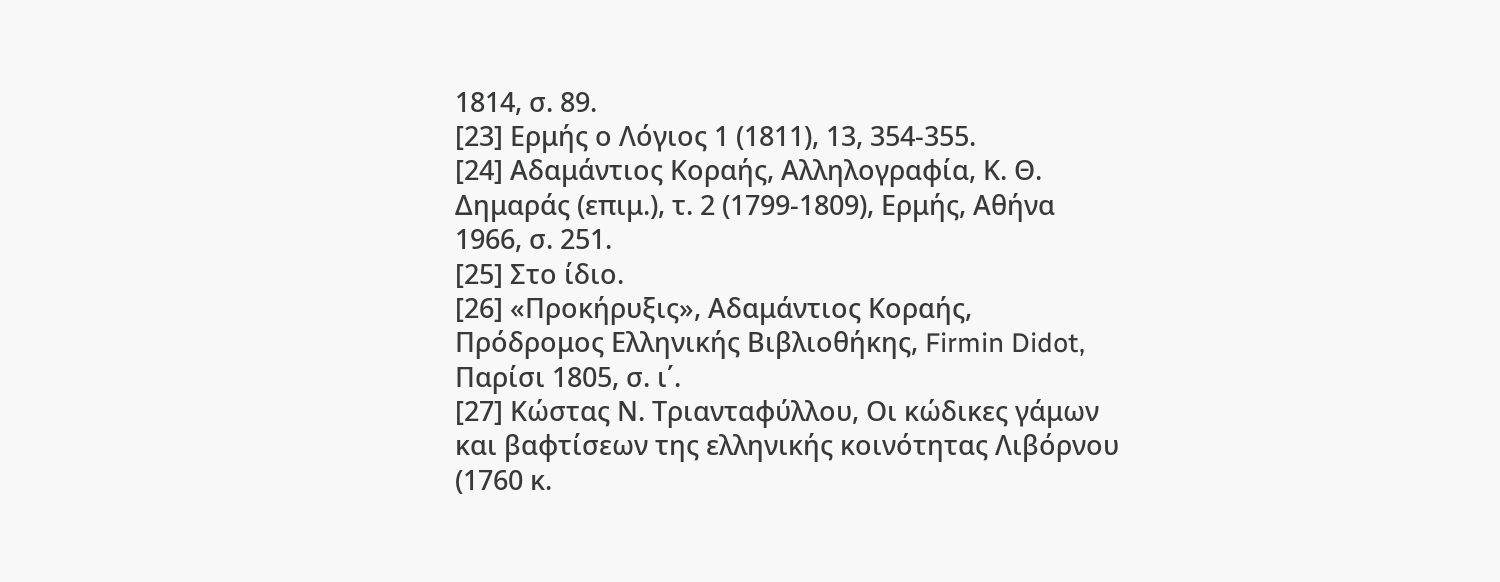1814, σ. 89.
[23] Ερμής ο Λόγιος 1 (1811), 13, 354-355.
[24] Αδαμάντιος Κοραής, Αλληλογραφία, Κ. Θ. Δημαράς (επιμ.), τ. 2 (1799-1809), Ερμής, Αθήνα 1966, σ. 251.
[25] Στο ίδιο.
[26] «Προκήρυξις», Αδαμάντιος Κοραής, Πρόδρομος Ελληνικής Βιβλιοθήκης, Firmin Didot, Παρίσι 1805, σ. ι΄.
[27] Κώστας Ν. Τριανταφύλλου, Οι κώδικες γάμων και βαφτίσεων της ελληνικής κοινότητας Λιβόρνου (1760 κ.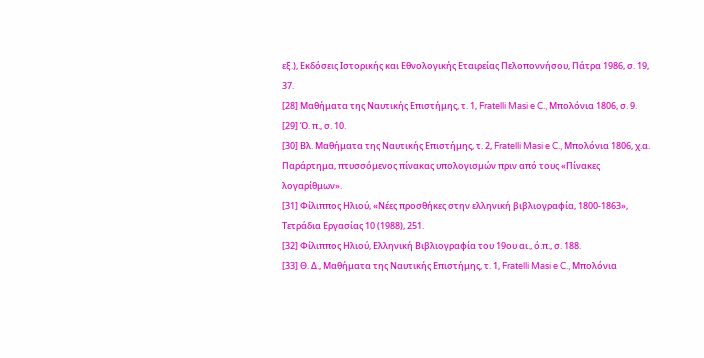εξ.), Εκδόσεις Ιστορικής και Εθνολογικής Εταιρείας Πελοποννήσου, Πάτρα 1986, σ. 19, 37.
[28] Μαθήματα της Ναυτικής Επιστήμης, τ. 1, Fratelli Masi e C., Μπολόνια 1806, σ. 9.
[29] Ό. π., σ. 10.
[30] Βλ. Μαθήματα της Ναυτικής Επιστήμης, τ. 2, Fratelli Masi e C., Μπολόνια 1806, χ.α. Παράρτημα, πτυσσόμενος πίνακας υπολογισμών πριν από τους «Πίνακες λογαρίθμων».
[31] Φίλιππος Ηλιού, «Νέες προσθήκες στην ελληνική βιβλιογραφία, 1800-1863», Τετράδια Εργασίας 10 (1988), 251.
[32] Φίλιππος Ηλιού, Ελληνική Βιβλιογραφία του 19ου αι., ό.π., σ. 188.
[33] Θ. Δ., Μαθήματα της Ναυτικής Επιστήμης, τ. 1, Fratelli Masi e C., Μπολόνια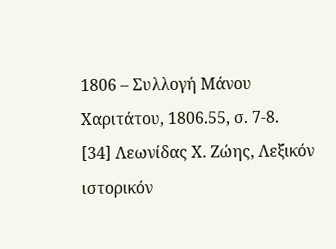1806 – Συλλογή Μάνου Χαριτάτου, 1806.55, σ. 7-8.
[34] Λεωνίδας Χ. Ζώης, Λεξικόν ιστορικόν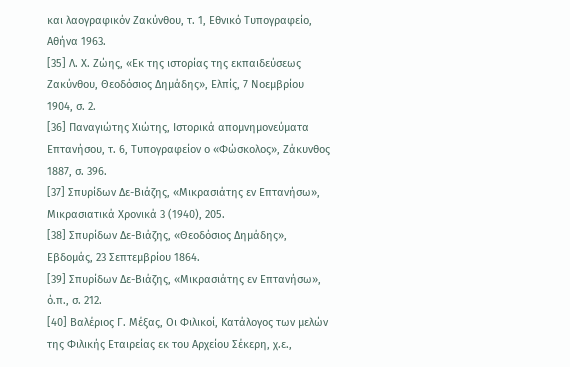και λαογραφικόν Ζακύνθου, τ. 1, Εθνικό Τυπογραφείο, Αθήνα 1963.
[35] Λ. Χ. Ζώης, «Εκ της ιστορίας της εκπαιδεύσεως Ζακύνθου, Θεοδόσιος Δημάδης», Ελπίς, 7 Νοεμβρίου 1904, σ. 2.
[36] Παναγιώτης Χιώτης, Ιστορικά απομνημονεύματα Επτανήσου, τ. 6, Τυπογραφείον ο «Φώσκολος», Ζάκυνθος 1887, σ. 396.
[37] Σπυρίδων Δε-Βιάζης, «Μικρασιάτης εν Επτανήσω», Μικρασιατικά Χρονικά 3 (1940), 205.
[38] Σπυρίδων Δε-Βιάζης, «Θεοδόσιος Δημάδης», Εβδομάς, 23 Σεπτεμβρίου 1864.
[39] Σπυρίδων Δε-Βιάζης, «Μικρασιάτης εν Επτανήσω», ό.π., σ. 212.
[40] Βαλέριος Γ. Μέξας, Οι Φιλικοί, Κατάλογος των μελών της Φιλικής Εταιρείας εκ του Αρχείου Σέκερη, χ.ε.,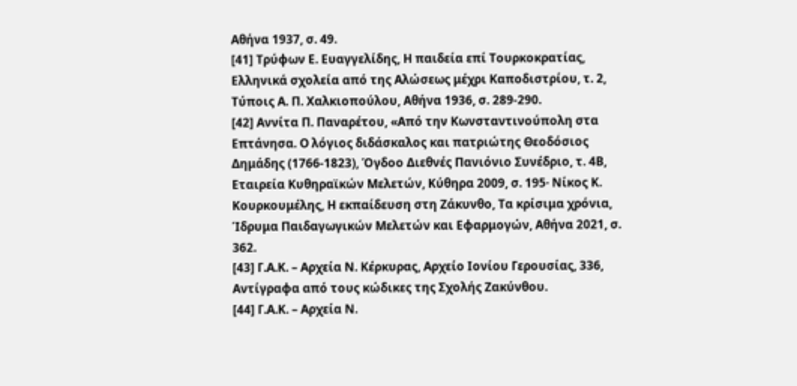Αθήνα 1937, σ. 49.
[41] Τρύφων Ε. Ευαγγελίδης, Η παιδεία επί Τουρκοκρατίας, Ελληνικά σχολεία από της Αλώσεως μέχρι Καποδιστρίου, τ. 2, Τύποις Α. Π. Χαλκιοπούλου, Αθήνα 1936, σ. 289-290.
[42] Αννίτα Π. Παναρέτου, «Από την Κωνσταντινούπολη στα Επτάνησα. Ο λόγιος διδάσκαλος και πατριώτης Θεοδόσιος Δημάδης (1766-1823), Όγδοο Διεθνές Πανιόνιο Συνέδριο, τ. 4Β, Εταιρεία Κυθηραϊκών Μελετών, Κύθηρα 2009, σ. 195· Νίκος Κ. Κουρκουμέλης, Η εκπαίδευση στη Ζάκυνθο, Τα κρίσιμα χρόνια, Ίδρυμα Παιδαγωγικών Μελετών και Εφαρμογών, Αθήνα 2021, σ. 362.
[43] Γ.Α.Κ. – Αρχεία Ν. Κέρκυρας, Αρχείο Ιονίου Γερουσίας, 336, Αντίγραφα από τους κώδικες της Σχολής Ζακύνθου.
[44] Γ.Α.Κ. – Αρχεία Ν.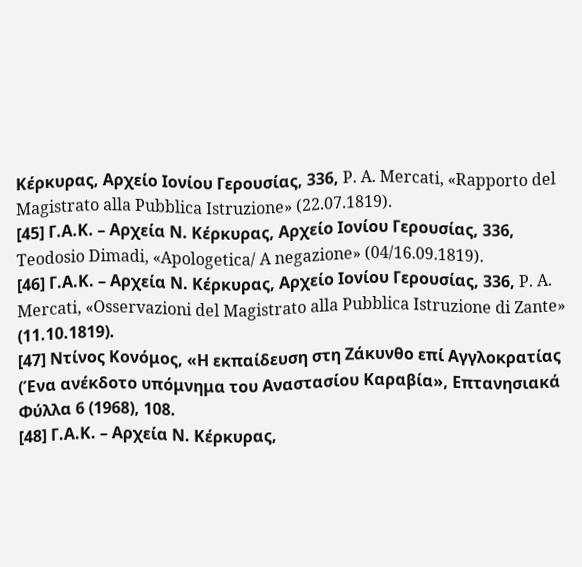Κέρκυρας, Αρχείο Ιονίου Γερουσίας, 336, P. A. Mercati, «Rapporto del Magistrato alla Pubblica Istruzione» (22.07.1819).
[45] Γ.Α.Κ. – Αρχεία Ν. Κέρκυρας, Αρχείο Ιονίου Γερουσίας, 336, Teodosio Dimadi, «Apologetica/ A negazione» (04/16.09.1819).
[46] Γ.Α.Κ. – Αρχεία Ν. Κέρκυρας, Αρχείο Ιονίου Γερουσίας, 336, P. A. Mercati, «Osservazioni del Magistrato alla Pubblica Istruzione di Zante» (11.10.1819).
[47] Ντίνος Κονόμος, «Η εκπαίδευση στη Ζάκυνθο επί Αγγλοκρατίας (Ένα ανέκδοτο υπόμνημα του Αναστασίου Καραβία», Επτανησιακά Φύλλα 6 (1968), 108.
[48] Γ.Α.Κ. – Αρχεία Ν. Κέρκυρας,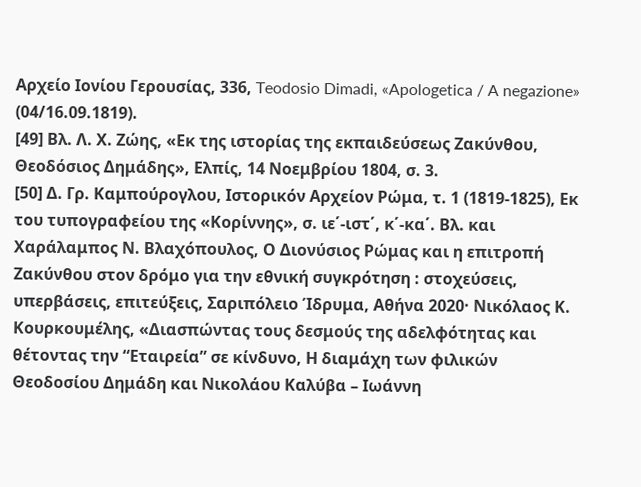Αρχείο Ιονίου Γερουσίας, 336, Teodosio Dimadi, «Apologetica / A negazione» (04/16.09.1819).
[49] Βλ. Λ. Χ. Ζώης, «Εκ της ιστορίας της εκπαιδεύσεως Ζακύνθου, Θεοδόσιος Δημάδης», Ελπίς, 14 Νοεμβρίου 1804, σ. 3.
[50] Δ. Γρ. Καμπούρογλου, Ιστορικόν Αρχείον Ρώμα, τ. 1 (1819-1825), Εκ του τυπογραφείου της «Κορίννης», σ. ιε΄-ιστ΄, κ΄-κα΄. Βλ. και Χαράλαμπος Ν. Βλαχόπουλος, Ο Διονύσιος Ρώμας και η επιτροπή Ζακύνθου στον δρόμο για την εθνική συγκρότηση : στοχεύσεις, υπερβάσεις, επιτεύξεις, Σαριπόλειο Ίδρυμα, Αθήνα 2020· Νικόλαος Κ. Κουρκουμέλης, «Διασπώντας τους δεσμούς της αδελφότητας και θέτοντας την “Εταιρεία” σε κίνδυνο, Η διαμάχη των φιλικών Θεοδοσίου Δημάδη και Νικολάου Καλύβα – Ιωάννη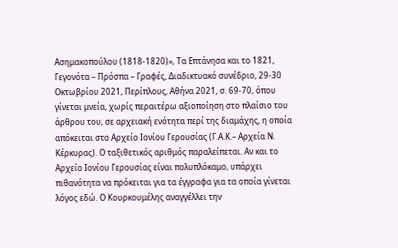Ασημακοπούλου (1818-1820)», Τα Επτάνησα και το 1821, Γεγονότα – Πρόσπα – Γραφές, Διαδικτυακό συνέδριο, 29-30 Οκτωβρίου 2021, Περίπλους, Αθήνα 2021, σ. 69-70, όπου γίνεται μνεία, χωρίς περαιτέρω αξιοποίηση στο πλαίσιο του άρθρου του, σε αρχειακή ενότητα περί της διαμάχης, η οποία απόκειται στο Αρχείο Ιονίου Γερουσίας (Γ.Α.Κ.– Αρχεία Ν. Κέρκυρας). Ο ταξιθετικός αριθμός παραλείπεται. Αν και το Αρχείο Ιονίου Γερουσίας είναι πολυπλόκαμο, υπάρχει πιθανότητα να πρόκειται για τα έγγραφα για τα οποία γίνεται λόγος εδώ. Ο Κουρκουμέλης αναγγέλλει την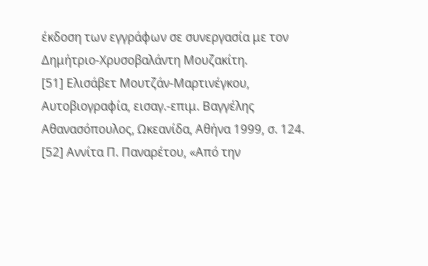έκδοση των εγγράφων σε συνεργασία με τον Δημήτριο-Χρυσοβαλάντη Μουζακίτη.
[51] Ελισάβετ Μουτζάν-Μαρτινέγκου, Αυτοβιογραφία, εισαγ.-επιμ. Βαγγέλης Αθανασόπουλος, Ωκεανίδα, Αθήνα 1999, σ. 124.
[52] Αννίτα Π. Παναρέτου, «Από την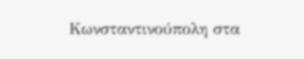Κωνσταντινούπολη στα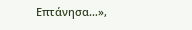Επτάνησα…»,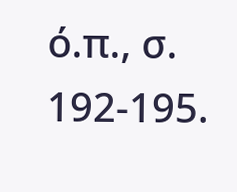ό.π., σ. 192-195.